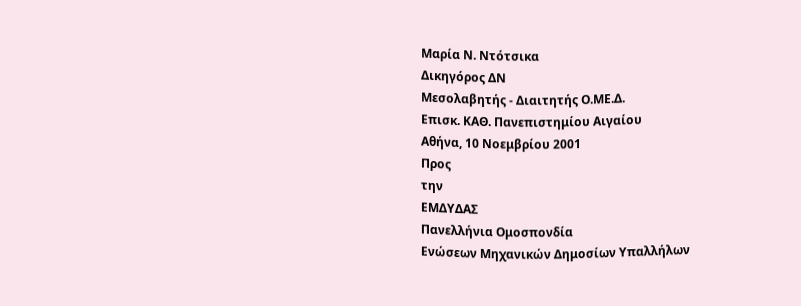Μαρία Ν. Ντότσικα
Δικηγόρος ΔΝ
Μεσολαβητής - Διαιτητής Ο.ΜΕ.Δ.
Eπισκ. ΚΑΘ. Πανεπιστημίου Αιγαίου
Αθήνα, 10 Νοεμβρίου 2001
Προς
την
ΕΜΔΥΔΑΣ
Πανελλήνια Ομοσπονδία
Ενώσεων Μηχανικών Δημοσίων Υπαλλήλων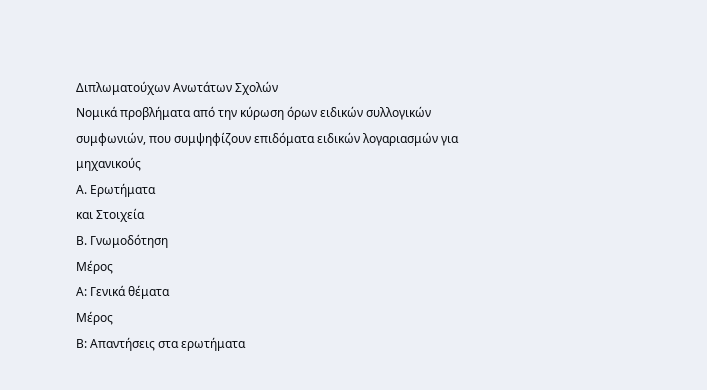Διπλωματούχων Ανωτάτων Σχολών
Νομικά προβλήματα από την κύρωση όρων ειδικών συλλογικών συμφωνιών, που συμψηφίζουν επιδόματα ειδικών λογαριασμών για μηχανικούς
Α. Ερωτήματα
και Στοιχεία
Β. Γνωμοδότηση
Μέρος
Α: Γενικά θέματα
Μέρος
Β: Απαντήσεις στα ερωτήματα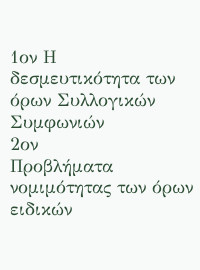1ον Η
δεσμευτικότητα των όρων Συλλογικών
Συμφωνιών
2ον
Προβλήματα νομιμότητας των όρων
ειδικών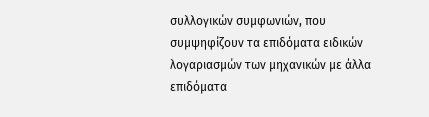συλλογικών συμφωνιών, που
συμψηφίζουν τα επιδόματα ειδικών
λογαριασμών των μηχανικών με άλλα
επιδόματα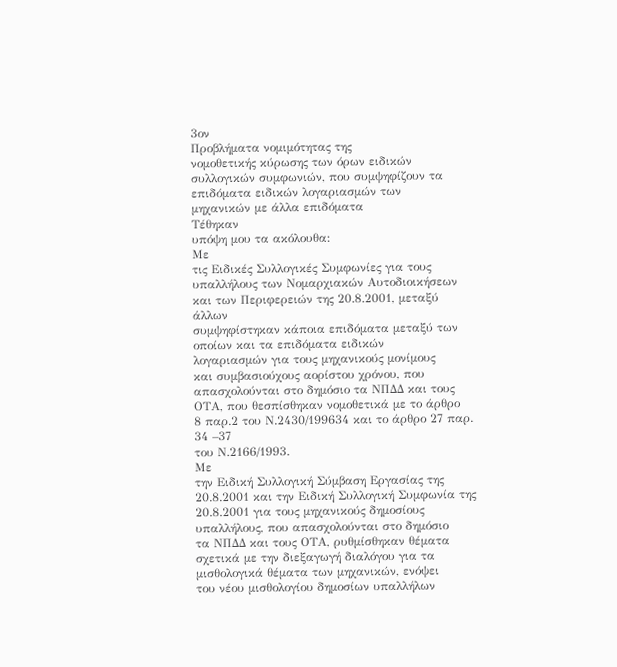3ον
Προβλήματα νομιμότητας της
νομοθετικής κύρωσης των όρων ειδικών
συλλογικών συμφωνιών, που συμψηφίζουν τα
επιδόματα ειδικών λογαριασμών των
μηχανικών με άλλα επιδόματα
Τέθηκαν
υπόψη μου τα ακόλουθα:
Με
τις Ειδικές Συλλογικές Συμφωνίες για τους
υπαλλήλους των Νομαρχιακών Αυτοδιοικήσεων
και των Περιφερειών της 20.8.2001, μεταξύ άλλων
συμψηφίστηκαν κάποια επιδόματα μεταξύ των
οποίων και τα επιδόματα ειδικών
λογαριασμών για τους μηχανικούς μονίμους
και συμβασιούχους αορίστου χρόνου, που
απασχολούνται στο δημόσιο τα ΝΠΔΔ και τους
ΟΤΑ, που θεσπίσθηκαν νομοθετικά με το άρθρο
8 παρ.2 του Ν.2430/199634 και το άρθρο 27 παρ. 34 –37
του Ν.2166/1993.
Με
την Ειδική Συλλογική Σύμβαση Εργασίας της
20.8.2001 και την Ειδική Συλλογική Συμφωνία της
20.8.2001 για τους μηχανικούς δημοσίους
υπαλλήλους, που απασχολούνται στο δημόσιο
τα ΝΠΔΔ και τους ΟΤΑ, ρυθμίσθηκαν θέματα
σχετικά με την διεξαγωγή διαλόγου για τα
μισθολογικά θέματα των μηχανικών, ενόψει
του νέου μισθολογίου δημοσίων υπαλλήλων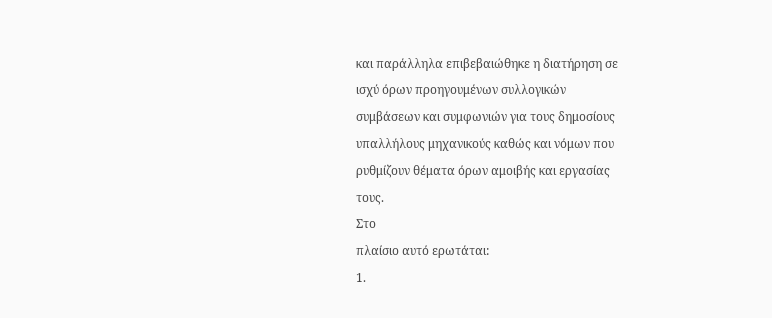και παράλληλα επιβεβαιώθηκε η διατήρηση σε
ισχύ όρων προηγουμένων συλλογικών
συμβάσεων και συμφωνιών για τους δημοσίους
υπαλλήλους μηχανικούς καθώς και νόμων που
ρυθμίζουν θέματα όρων αμοιβής και εργασίας
τους.
Στο
πλαίσιο αυτό ερωτάται:
1.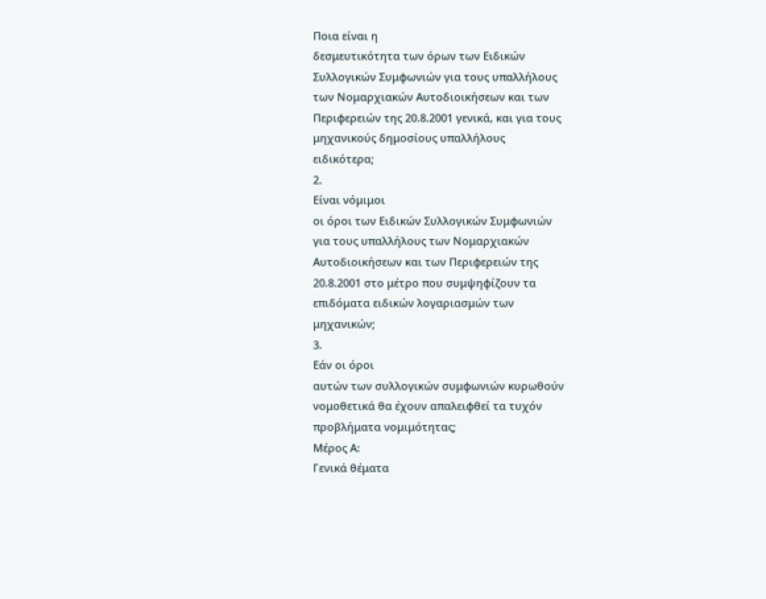Ποια είναι η
δεσμευτικότητα των όρων των Ειδικών
Συλλογικών Συμφωνιών για τους υπαλλήλους
των Νομαρχιακών Αυτοδιοικήσεων και των
Περιφερειών της 20.8.2001 γενικά, και για τους
μηχανικούς δημοσίους υπαλλήλους
ειδικότερα;
2.
Είναι νόμιμοι
οι όροι των Ειδικών Συλλογικών Συμφωνιών
για τους υπαλλήλους των Νομαρχιακών
Αυτοδιοικήσεων και των Περιφερειών της
20.8.2001 στο μέτρο που συμψηφίζουν τα
επιδόματα ειδικών λογαριασμών των
μηχανικών;
3.
Εάν οι όροι
αυτών των συλλογικών συμφωνιών κυρωθούν
νομοθετικά θα έχουν απαλειφθεί τα τυχόν
προβλήματα νομιμότητας;
Μέρος Α:
Γενικά θέματα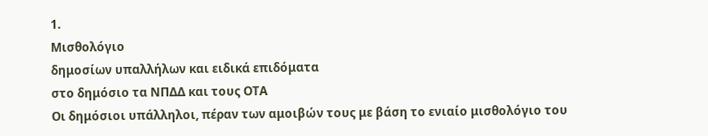1.
Μισθολόγιο
δημοσίων υπαλλήλων και ειδικά επιδόματα
στο δημόσιο τα ΝΠΔΔ και τους ΟΤΑ
Οι δημόσιοι υπάλληλοι, πέραν των αμοιβών τους με βάση το ενιαίο μισθολόγιο του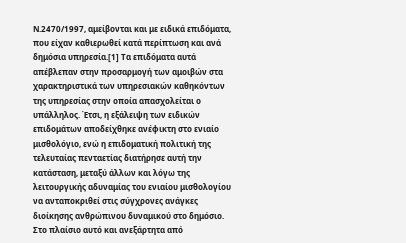Ν.2470/1997, αμείβονται και με ειδικά επιδόματα, που είχαν καθιερωθεί κατά περίπτωση και ανά δημόσια υπηρεσία.[1] Τα επιδόματα αυτά απέβλεπαν στην προσαρμογή των αμοιβών στα χαρακτηριστικά των υπηρεσιακών καθηκόντων της υπηρεσίας στην οποία απασχολείται ο υπάλληλος. Έτσι, η εξάλειψη των ειδικών επιδομάτων αποδείχθηκε ανέφικτη στο ενιαίο μισθολόγιο, ενώ η επιδοματική πολιτική της τελευταίας πενταετίας διατήρησε αυτή την κατάσταση, μεταξύ άλλων και λόγω της λειτουργικής αδυναμίας του ενιαίου μισθολογίου να ανταποκριθεί στις σύγχρονες ανάγκες διοίκησης ανθρώπινου δυναμικού στο δημόσιο.
Στο πλαίσιο αυτό και ανεξάρτητα από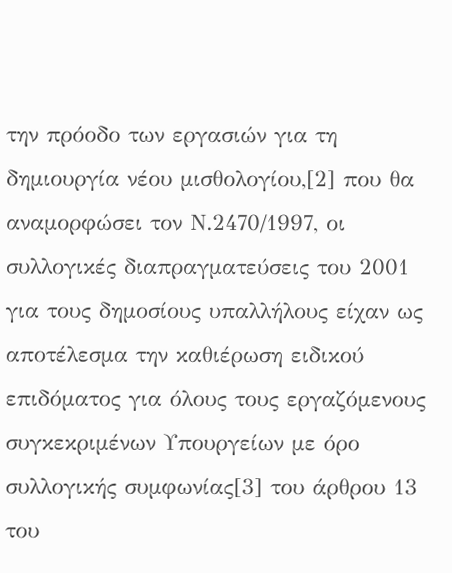την πρόοδο των εργασιών για τη δημιουργία νέου μισθολογίου,[2] που θα αναμορφώσει τον Ν.2470/1997, οι συλλογικές διαπραγματεύσεις του 2001 για τους δημοσίους υπαλλήλους είχαν ως αποτέλεσμα την καθιέρωση ειδικού επιδόματος για όλους τους εργαζόμενους συγκεκριμένων Υπουργείων με όρο συλλογικής συμφωνίας[3] του άρθρου 13 του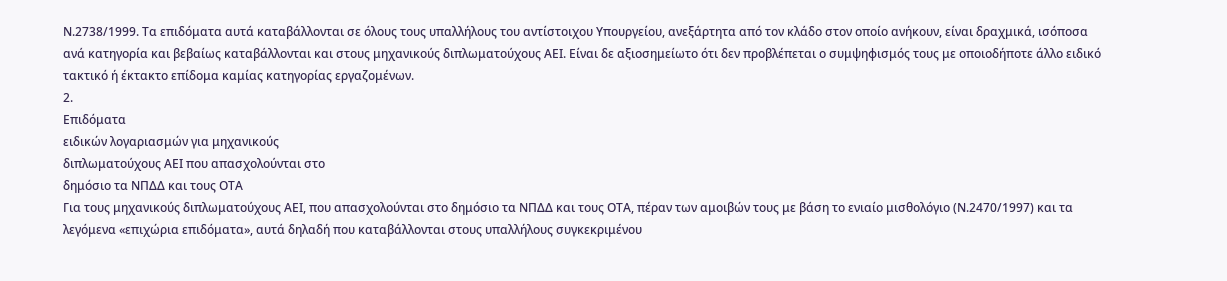Ν.2738/1999. Τα επιδόματα αυτά καταβάλλονται σε όλους τους υπαλλήλους του αντίστοιχου Υπουργείου, ανεξάρτητα από τον κλάδο στον οποίο ανήκουν, είναι δραχμικά, ισόποσα ανά κατηγορία και βεβαίως καταβάλλονται και στους μηχανικούς διπλωματούχους ΑΕΙ. Είναι δε αξιοσημείωτο ότι δεν προβλέπεται ο συμψηφισμός τους με οποιοδήποτε άλλο ειδικό τακτικό ή έκτακτο επίδομα καμίας κατηγορίας εργαζομένων.
2.
Επιδόματα
ειδικών λογαριασμών για μηχανικούς
διπλωματούχους ΑΕΙ που απασχολούνται στο
δημόσιο τα ΝΠΔΔ και τους ΟΤΑ
Για τους μηχανικούς διπλωματούχους ΑΕΙ, που απασχολούνται στο δημόσιο τα ΝΠΔΔ και τους ΟΤΑ, πέραν των αμοιβών τους με βάση το ενιαίο μισθολόγιο (Ν.2470/1997) και τα λεγόμενα «επιχώρια επιδόματα», αυτά δηλαδή που καταβάλλονται στους υπαλλήλους συγκεκριμένου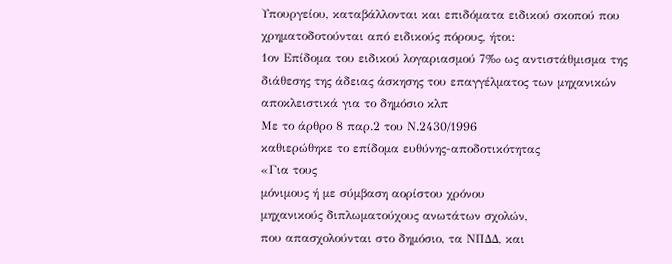Υπουργείου, καταβάλλονται και επιδόματα ειδικού σκοπού που χρηματοδοτούνται από ειδικούς πόρους, ήτοι:
1ον Επίδομα του ειδικού λογαριασμού 7‰ ως αντιστάθμισμα της διάθεσης της άδειας άσκησης του επαγγέλματος των μηχανικών αποκλειστικά για το δημόσιο κλπ
Με το άρθρο 8 παρ.2 του Ν.2430/1996
καθιερώθηκε το επίδομα ευθύνης-αποδοτικότητας
«Για τους
μόνιμους ή με σύμβαση αορίστου χρόνου
μηχανικούς διπλωματούχους ανωτάτων σχολών,
που απασχολούνται στο δημόσιο, τα ΝΠΔΔ, και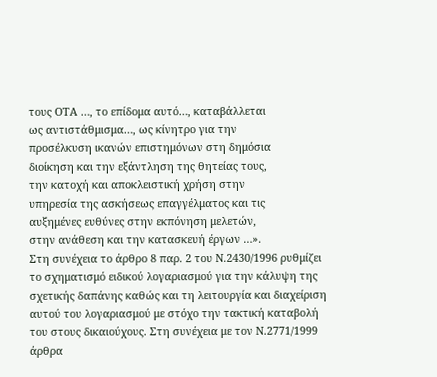τους ΟΤΑ …, το επίδομα αυτό…, καταβάλλεται
ως αντιστάθμισμα…, ως κίνητρο για την
προσέλκυση ικανών επιστημόνων στη δημόσια
διοίκηση και την εξάντληση της θητείας τους,
την κατοχή και αποκλειστική χρήση στην
υπηρεσία της ασκήσεως επαγγέλματος και τις
αυξημένες ευθύνες στην εκπόνηση μελετών,
στην ανάθεση και την κατασκευή έργων …».
Στη συνέχεια το άρθρο 8 παρ. 2 του Ν.2430/1996 ρυθμίζει το σχηματισμό ειδικού λογαριασμού για την κάλυψη της σχετικής δαπάνης καθώς και τη λειτουργία και διαχείριση αυτού του λογαριασμού με στόχο την τακτική καταβολή του στους δικαιούχους. Στη συνέχεια με τον Ν.2771/1999 άρθρα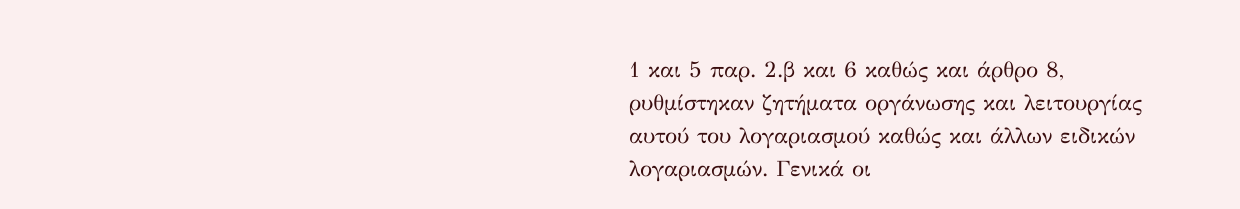1 και 5 παρ. 2.β και 6 καθώς και άρθρο 8, ρυθμίστηκαν ζητήματα οργάνωσης και λειτουργίας αυτού του λογαριασμού καθώς και άλλων ειδικών λογαριασμών. Γενικά οι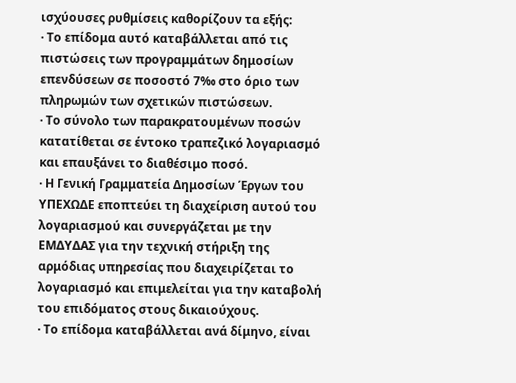ισχύουσες ρυθμίσεις καθορίζουν τα εξής:
· Το επίδομα αυτό καταβάλλεται από τις πιστώσεις των προγραμμάτων δημοσίων επενδύσεων σε ποσοστό 7‰ στο όριο των πληρωμών των σχετικών πιστώσεων.
· Το σύνολο των παρακρατουμένων ποσών κατατίθεται σε έντοκο τραπεζικό λογαριασμό και επαυξάνει το διαθέσιμο ποσό.
· Η Γενική Γραμματεία Δημοσίων Έργων του ΥΠΕΧΩΔΕ εποπτεύει τη διαχείριση αυτού του λογαριασμού και συνεργάζεται με την ΕΜΔΥΔΑΣ για την τεχνική στήριξη της αρμόδιας υπηρεσίας που διαχειρίζεται το λογαριασμό και επιμελείται για την καταβολή του επιδόματος στους δικαιούχους.
· Το επίδομα καταβάλλεται ανά δίμηνο, είναι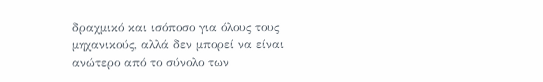δραχμικό και ισόποσο για όλους τους μηχανικούς, αλλά δεν μπορεί να είναι ανώτερο από το σύνολο των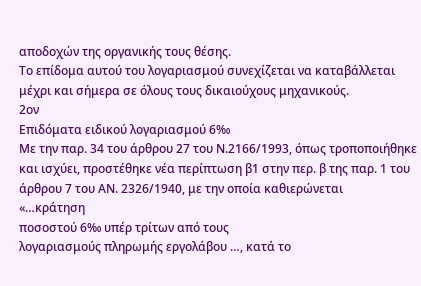αποδοχών της οργανικής τους θέσης.
Το επίδομα αυτού του λογαριασμού συνεχίζεται να καταβάλλεται μέχρι και σήμερα σε όλους τους δικαιούχους μηχανικούς.
2ον
Επιδόματα ειδικού λογαριασμού 6‰
Με την παρ. 34 του άρθρου 27 του Ν.2166/1993, όπως τροποποιήθηκε και ισχύει, προστέθηκε νέα περίπτωση β1 στην περ. β της παρ. 1 του άρθρου 7 του ΑΝ. 2326/1940, με την οποία καθιερώνεται
«…κράτηση
ποσοστού 6‰ υπέρ τρίτων από τους
λογαριασμούς πληρωμής εργολάβου …, κατά το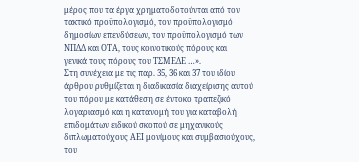μέρος που τα έργα χρηματοδοτούνται από τον
τακτικό προϋπολογισμό, τον προϋπολογισμό
δημοσίων επενδύσεων, τον προϋπολογισμό των
ΝΠΔΔ και ΟΤΑ, τους κοινοτικούς πόρους και
γενικά τους πόρους του ΤΣΜΕΔΕ …».
Στη συνέχεια με τις παρ. 35, 36 και 37 του ιδίου άρθρου ρυθμίζεται η διαδικασία διαχείρισης αυτού του πόρου με κατάθεση σε έντοκο τραπεζικό λογαριασμό και η κατανομή του για καταβολή επιδομάτων ειδικού σκοπού σε μηχανικούς διπλωματούχους ΑΕΙ μονίμους και συμβασιούχους, του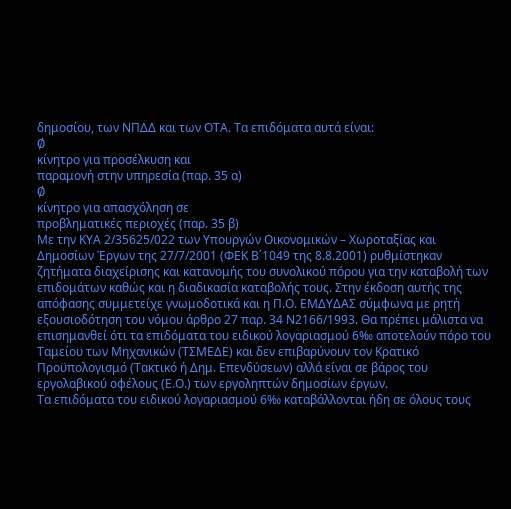δημοσίου, των ΝΠΔΔ και των ΟΤΑ. Τα επιδόματα αυτά είναι:
Ø
κίνητρο για προσέλκυση και
παραμονή στην υπηρεσία (παρ. 35 α)
Ø
κίνητρο για απασχόληση σε
προβληματικές περιοχές (παρ. 35 β)
Με την ΚΥΑ 2/35625/022 των Υπουργών Οικονομικών – Χωροταξίας και Δημοσίων Έργων της 27/7/2001 (ΦΕΚ Β΄1049 της 8.8.2001) ρυθμίστηκαν ζητήματα διαχείρισης και κατανομής του συνολικού πόρου για την καταβολή των επιδομάτων καθώς και η διαδικασία καταβολής τους. Στην έκδοση αυτής της απόφασης συμμετείχε γνωμοδοτικά και η Π.Ο. ΕΜΔΥΔΑΣ σύμφωνα με ρητή εξουσιοδότηση του νόμου άρθρο 27 παρ. 34 Ν2166/1993. Θα πρέπει μάλιστα να επισημανθεί ότι τα επιδόματα του ειδικού λογαριασμού 6‰ αποτελούν πόρο του Ταμείου των Μηχανικών (ΤΣΜΕΔΕ) και δεν επιβαρύνουν τον Κρατικό Προϋπολογισμό (Τακτικό ή Δημ. Επενδύσεων) αλλά είναι σε βάρος του εργολαβικού οφέλους (Ε.Ο.) των εργοληπτών δημοσίων έργων.
Τα επιδόματα του ειδικού λογαριασμού 6‰ καταβάλλονται ήδη σε όλους τους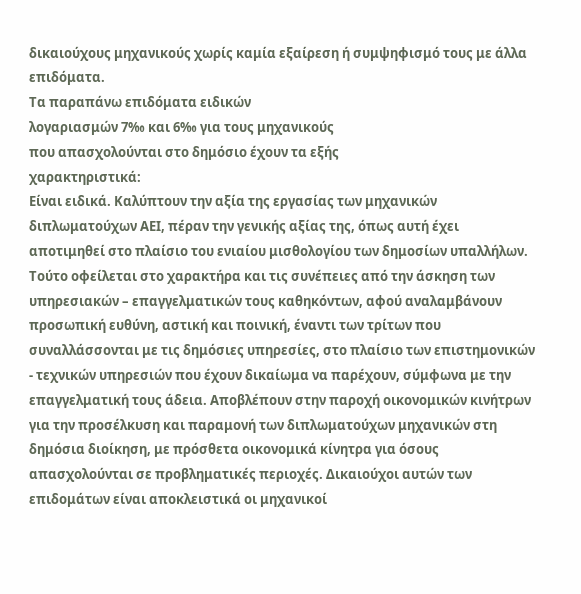δικαιούχους μηχανικούς χωρίς καμία εξαίρεση ή συμψηφισμό τους με άλλα επιδόματα.
Τα παραπάνω επιδόματα ειδικών
λογαριασμών 7‰ και 6‰ για τους μηχανικούς
που απασχολούνται στο δημόσιο έχουν τα εξής
χαρακτηριστικά:
Είναι ειδικά. Καλύπτουν την αξία της εργασίας των μηχανικών διπλωματούχων ΑΕΙ, πέραν την γενικής αξίας της, όπως αυτή έχει αποτιμηθεί στο πλαίσιο του ενιαίου μισθολογίου των δημοσίων υπαλλήλων. Τούτο οφείλεται στο χαρακτήρα και τις συνέπειες από την άσκηση των υπηρεσιακών – επαγγελματικών τους καθηκόντων, αφού αναλαμβάνουν προσωπική ευθύνη, αστική και ποινική, έναντι των τρίτων που συναλλάσσονται με τις δημόσιες υπηρεσίες, στο πλαίσιο των επιστημονικών - τεχνικών υπηρεσιών που έχουν δικαίωμα να παρέχουν, σύμφωνα με την επαγγελματική τους άδεια. Αποβλέπουν στην παροχή οικονομικών κινήτρων για την προσέλκυση και παραμονή των διπλωματούχων μηχανικών στη δημόσια διοίκηση, με πρόσθετα οικονομικά κίνητρα για όσους απασχολούνται σε προβληματικές περιοχές. Δικαιούχοι αυτών των επιδομάτων είναι αποκλειστικά οι μηχανικοί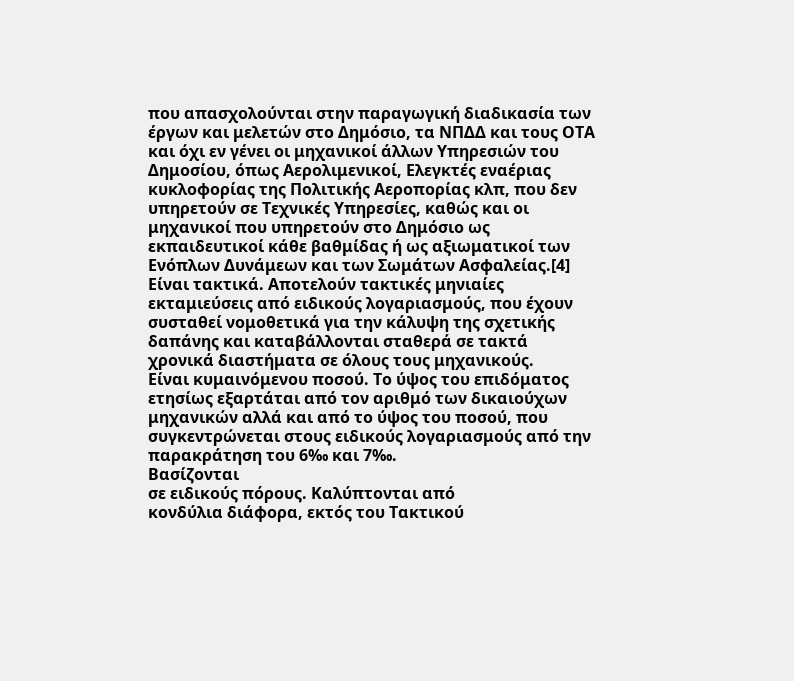που απασχολούνται στην παραγωγική διαδικασία των έργων και μελετών στο Δημόσιο, τα ΝΠΔΔ και τους ΟΤΑ και όχι εν γένει οι μηχανικοί άλλων Υπηρεσιών του Δημοσίου, όπως Αερολιμενικοί, Ελεγκτές εναέριας κυκλοφορίας της Πολιτικής Αεροπορίας κλπ, που δεν υπηρετούν σε Τεχνικές Υπηρεσίες, καθώς και οι μηχανικοί που υπηρετούν στο Δημόσιο ως εκπαιδευτικοί κάθε βαθμίδας ή ως αξιωματικοί των Ενόπλων Δυνάμεων και των Σωμάτων Ασφαλείας.[4]
Είναι τακτικά. Αποτελούν τακτικές μηνιαίες εκταμιεύσεις από ειδικούς λογαριασμούς, που έχουν συσταθεί νομοθετικά για την κάλυψη της σχετικής δαπάνης και καταβάλλονται σταθερά σε τακτά χρονικά διαστήματα σε όλους τους μηχανικούς.
Είναι κυμαινόμενου ποσού. Το ύψος του επιδόματος ετησίως εξαρτάται από τον αριθμό των δικαιούχων μηχανικών αλλά και από το ύψος του ποσού, που συγκεντρώνεται στους ειδικούς λογαριασμούς από την παρακράτηση του 6‰ και 7‰.
Βασίζονται
σε ειδικούς πόρους. Καλύπτονται από
κονδύλια διάφορα, εκτός του Τακτικού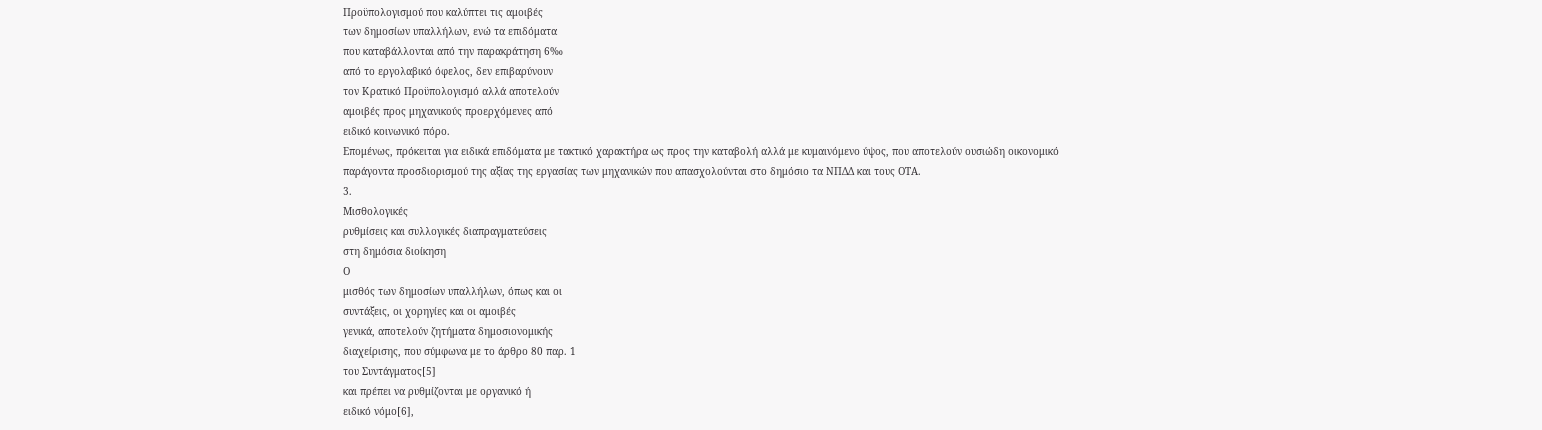Προϋπολογισμού που καλύπτει τις αμοιβές
των δημοσίων υπαλλήλων, ενώ τα επιδόματα
που καταβάλλονται από την παρακράτηση 6‰
από το εργολαβικό όφελος, δεν επιβαρύνουν
τον Κρατικό Προϋπολογισμό αλλά αποτελούν
αμοιβές προς μηχανικούς προερχόμενες από
ειδικό κοινωνικό πόρο.
Επομένως, πρόκειται για ειδικά επιδόματα με τακτικό χαρακτήρα ως προς την καταβολή αλλά με κυμαινόμενο ύψος, που αποτελούν ουσιώδη οικονομικό παράγοντα προσδιορισμού της αξίας της εργασίας των μηχανικών που απασχολούνται στο δημόσιο τα ΝΠΔΔ και τους ΟΤΑ.
3.
Μισθολογικές
ρυθμίσεις και συλλογικές διαπραγματεύσεις
στη δημόσια διοίκηση
Ο
μισθός των δημοσίων υπαλλήλων, όπως και οι
συντάξεις, οι χορηγίες και οι αμοιβές
γενικά, αποτελούν ζητήματα δημοσιονομικής
διαχείρισης, που σύμφωνα με το άρθρο 80 παρ. 1
του Συντάγματος[5]
και πρέπει να ρυθμίζονται με οργανικό ή
ειδικό νόμο[6],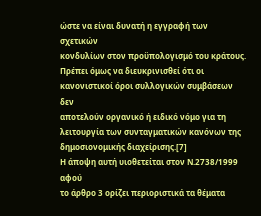ώστε να είναι δυνατή η εγγραφή των σχετικών
κονδυλίων στον προϋπολογισμό του κράτους.
Πρέπει όμως να διευκρινισθεί ότι οι
κανονιστικοί όροι συλλογικών συμβάσεων δεν
αποτελούν οργανικό ή ειδικό νόμο για τη
λειτουργία των συνταγματικών κανόνων της
δημοσιονομικής διαχείρισης.[7]
Η άποψη αυτή υιοθετείται στον Ν.2738/1999 αφού
το άρθρο 3 ορίζει περιοριστικά τα θέματα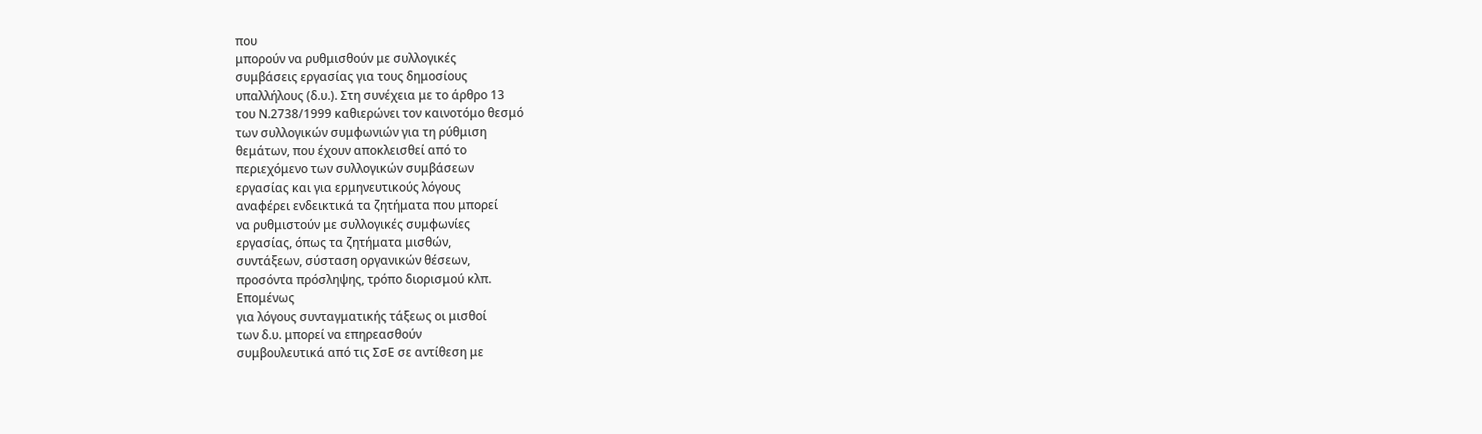που
μπορούν να ρυθμισθούν με συλλογικές
συμβάσεις εργασίας για τους δημοσίους
υπαλλήλους (δ.υ.). Στη συνέχεια με το άρθρο 13
του Ν.2738/1999 καθιερώνει τον καινοτόμο θεσμό
των συλλογικών συμφωνιών για τη ρύθμιση
θεμάτων, που έχουν αποκλεισθεί από το
περιεχόμενο των συλλογικών συμβάσεων
εργασίας και για ερμηνευτικούς λόγους
αναφέρει ενδεικτικά τα ζητήματα που μπορεί
να ρυθμιστούν με συλλογικές συμφωνίες
εργασίας, όπως τα ζητήματα μισθών,
συντάξεων, σύσταση οργανικών θέσεων,
προσόντα πρόσληψης, τρόπο διορισμού κλπ.
Επομένως
για λόγους συνταγματικής τάξεως οι μισθοί
των δ.υ. μπορεί να επηρεασθούν
συμβουλευτικά από τις ΣσΕ σε αντίθεση με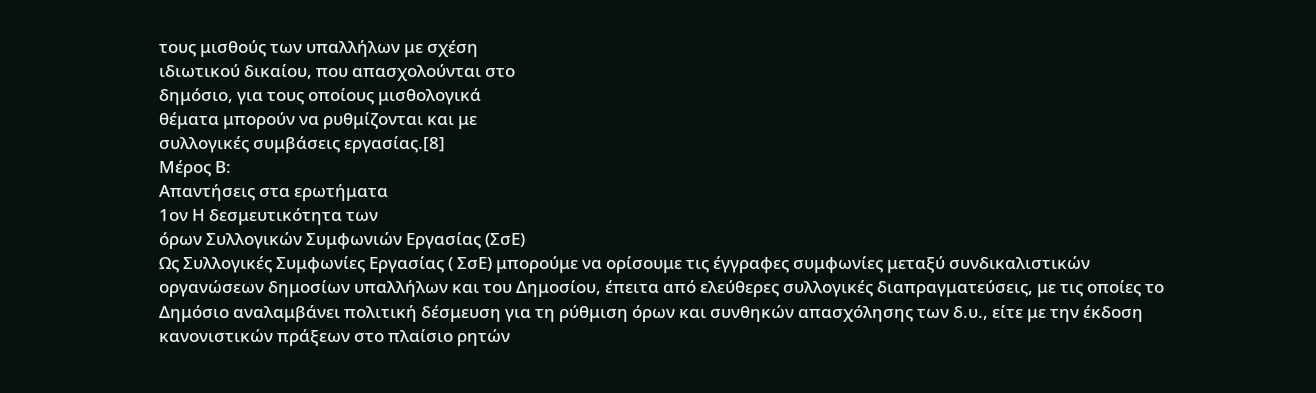τους μισθούς των υπαλλήλων με σχέση
ιδιωτικού δικαίου, που απασχολούνται στο
δημόσιο, για τους οποίους μισθολογικά
θέματα μπορούν να ρυθμίζονται και με
συλλογικές συμβάσεις εργασίας.[8]
Μέρος Β:
Απαντήσεις στα ερωτήματα
1ον Η δεσμευτικότητα των
όρων Συλλογικών Συμφωνιών Εργασίας (ΣσΕ)
Ως Συλλογικές Συμφωνίες Εργασίας ( ΣσΕ) μπορούμε να ορίσουμε τις έγγραφες συμφωνίες μεταξύ συνδικαλιστικών οργανώσεων δημοσίων υπαλλήλων και του Δημοσίου, έπειτα από ελεύθερες συλλογικές διαπραγματεύσεις, με τις οποίες το Δημόσιο αναλαμβάνει πολιτική δέσμευση για τη ρύθμιση όρων και συνθηκών απασχόλησης των δ.υ., είτε με την έκδοση κανονιστικών πράξεων στο πλαίσιο ρητών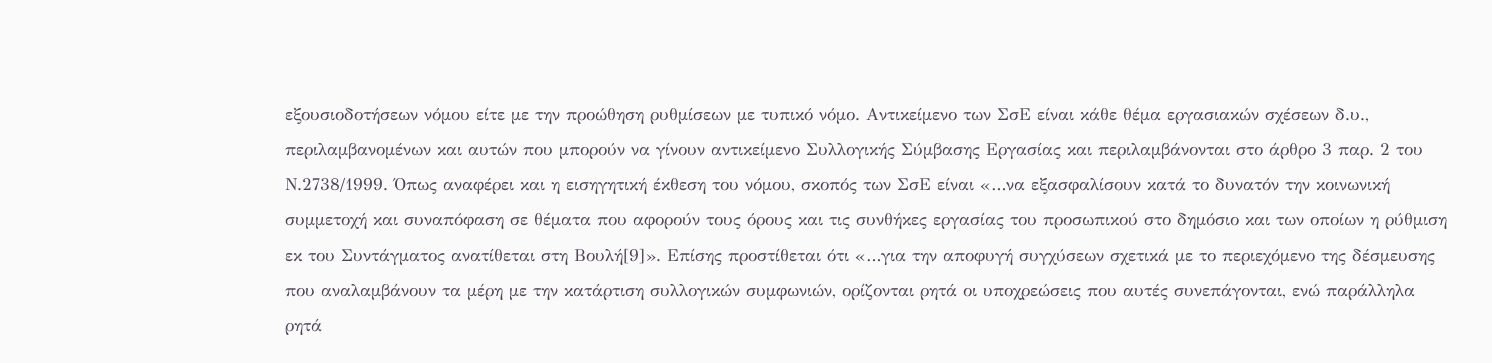εξουσιοδοτήσεων νόμου είτε με την προώθηση ρυθμίσεων με τυπικό νόμο. Αντικείμενο των ΣσΕ είναι κάθε θέμα εργασιακών σχέσεων δ.υ., περιλαμβανομένων και αυτών που μπορούν να γίνουν αντικείμενο Συλλογικής Σύμβασης Εργασίας και περιλαμβάνονται στο άρθρο 3 παρ. 2 του Ν.2738/1999. Όπως αναφέρει και η εισηγητική έκθεση του νόμου, σκοπός των ΣσΕ είναι «…να εξασφαλίσουν κατά το δυνατόν την κοινωνική συμμετοχή και συναπόφαση σε θέματα που αφορούν τους όρους και τις συνθήκες εργασίας του προσωπικού στο δημόσιο και των οποίων η ρύθμιση εκ του Συντάγματος ανατίθεται στη Βουλή[9]». Επίσης προστίθεται ότι «…για την αποφυγή συγχύσεων σχετικά με το περιεχόμενο της δέσμευσης που αναλαμβάνουν τα μέρη με την κατάρτιση συλλογικών συμφωνιών, ορίζονται ρητά οι υποχρεώσεις που αυτές συνεπάγονται, ενώ παράλληλα ρητά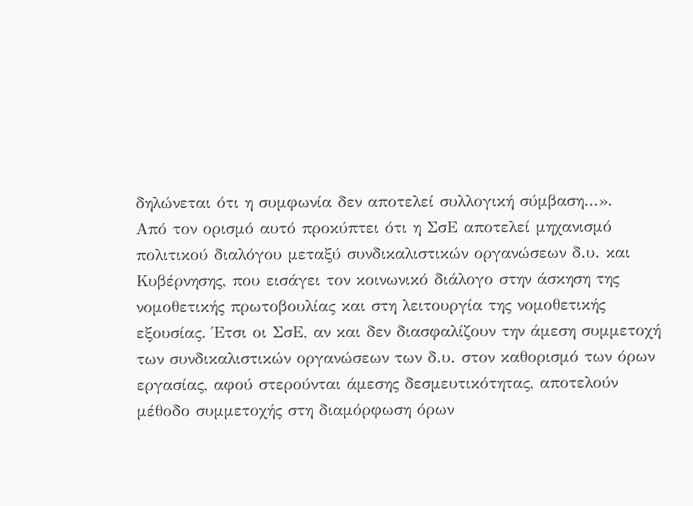δηλώνεται ότι η συμφωνία δεν αποτελεί συλλογική σύμβαση…».
Από τον ορισμό αυτό προκύπτει ότι η ΣσΕ αποτελεί μηχανισμό πολιτικού διαλόγου μεταξύ συνδικαλιστικών οργανώσεων δ.υ. και Κυβέρνησης, που εισάγει τον κοινωνικό διάλογο στην άσκηση της νομοθετικής πρωτοβουλίας και στη λειτουργία της νομοθετικής εξουσίας. Έτσι οι ΣσΕ, αν και δεν διασφαλίζουν την άμεση συμμετοχή των συνδικαλιστικών οργανώσεων των δ.υ. στον καθορισμό των όρων εργασίας, αφού στερούνται άμεσης δεσμευτικότητας, αποτελούν μέθοδο συμμετοχής στη διαμόρφωση όρων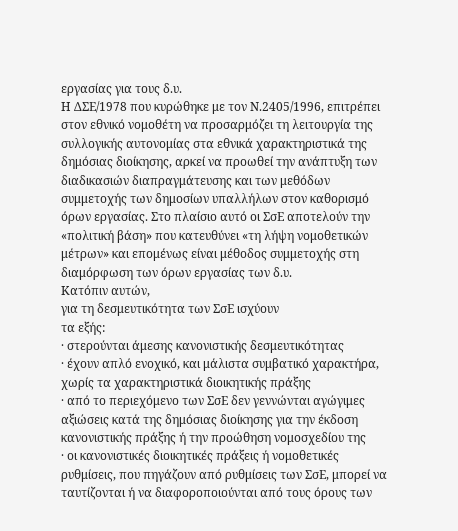εργασίας για τους δ.υ.
Η ΔΣΕ/1978 που κυρώθηκε με τον Ν.2405/1996, επιτρέπει στον εθνικό νομοθέτη να προσαρμόζει τη λειτουργία της συλλογικής αυτονομίας στα εθνικά χαρακτηριστικά της δημόσιας διοίκησης, αρκεί να προωθεί την ανάπτυξη των διαδικασιών διαπραγμάτευσης και των μεθόδων συμμετοχής των δημοσίων υπαλλήλων στον καθορισμό όρων εργασίας. Στο πλαίσιο αυτό οι ΣσΕ αποτελούν την «πολιτική βάση» που κατευθύνει «τη λήψη νομοθετικών μέτρων» και επομένως είναι μέθοδος συμμετοχής στη διαμόρφωση των όρων εργασίας των δ.υ.
Κατόπιν αυτών,
για τη δεσμευτικότητα των ΣσΕ ισχύουν
τα εξής:
· στερούνται άμεσης κανονιστικής δεσμευτικότητας
· έχουν απλό ενοχικό, και μάλιστα συμβατικό χαρακτήρα, χωρίς τα χαρακτηριστικά διοικητικής πράξης
· από το περιεχόμενο των ΣσΕ δεν γεννώνται αγώγιμες αξιώσεις κατά της δημόσιας διοίκησης για την έκδοση κανονιστικής πράξης ή την προώθηση νομοσχεδίου της
· οι κανονιστικές διοικητικές πράξεις ή νομοθετικές ρυθμίσεις, που πηγάζουν από ρυθμίσεις των ΣσΕ, μπορεί να ταυτίζονται ή να διαφοροποιούνται από τους όρους των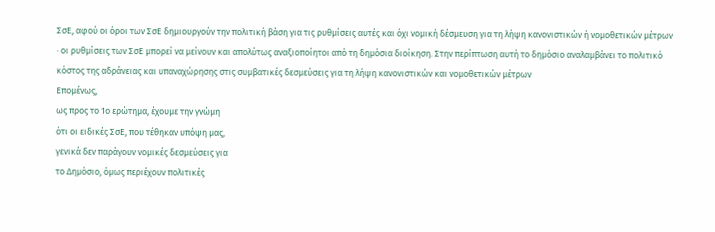ΣσΕ, αφού οι όροι των ΣσΕ δημιουργούν την πολιτική βάση για τις ρυθμίσεις αυτές και όχι νομική δέσμευση για τη λήψη κανονιστικών ή νομοθετικών μέτρων
· οι ρυθμίσεις των ΣσΕ μπορεί να μείνουν και απολύτως αναξιοποίητοι από τη δημόσια διοίκηση. Στην περίπτωση αυτή το δημόσιο αναλαμβάνει το πολιτικό κόστος της αδράνειας και υπαναχώρησης στις συμβατικές δεσμεύσεις για τη λήψη κανονιστικών και νομοθετικών μέτρων
Επομένως,
ως προς το 1ο ερώτημα, έχουμε την γνώμη
ότι οι ειδικές ΣσΕ, που τέθηκαν υπόψη μας,
γενικά δεν παράγουν νομικές δεσμεύσεις για
το Δημόσιο, όμως περιέχουν πολιτικές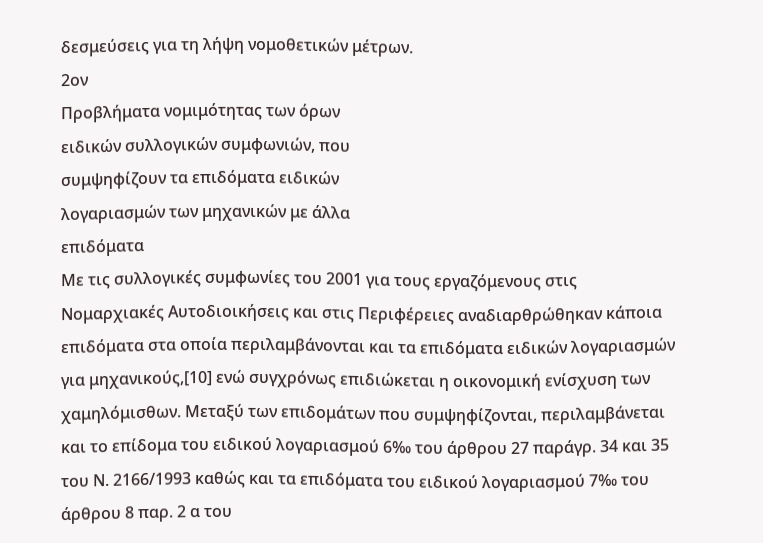δεσμεύσεις για τη λήψη νομοθετικών μέτρων.
2ον
Προβλήματα νομιμότητας των όρων
ειδικών συλλογικών συμφωνιών, που
συμψηφίζουν τα επιδόματα ειδικών
λογαριασμών των μηχανικών με άλλα
επιδόματα
Με τις συλλογικές συμφωνίες του 2001 για τους εργαζόμενους στις Νομαρχιακές Αυτοδιοικήσεις και στις Περιφέρειες αναδιαρθρώθηκαν κάποια επιδόματα στα οποία περιλαμβάνονται και τα επιδόματα ειδικών λογαριασμών για μηχανικούς,[10] ενώ συγχρόνως επιδιώκεται η οικονομική ενίσχυση των χαμηλόμισθων. Μεταξύ των επιδομάτων που συμψηφίζονται, περιλαμβάνεται και το επίδομα του ειδικού λογαριασμού 6‰ του άρθρου 27 παράγρ. 34 και 35 του Ν. 2166/1993 καθώς και τα επιδόματα του ειδικού λογαριασμού 7‰ του άρθρου 8 παρ. 2 α του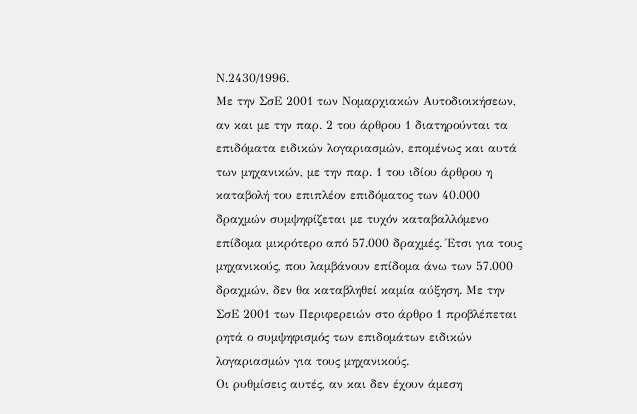Ν.2430/1996.
Με την ΣσΕ 2001 των Νομαρχιακών Αυτοδιοικήσεων, αν και με την παρ. 2 του άρθρου 1 διατηρούνται τα επιδόματα ειδικών λογαριασμών, επομένως και αυτά των μηχανικών, με την παρ. 1 του ιδίου άρθρου η καταβολή του επιπλέον επιδόματος των 40.000 δραχμών συμψηφίζεται με τυχόν καταβαλλόμενο επίδομα μικρότερο από 57.000 δραχμές. Έτσι για τους μηχανικούς, που λαμβάνουν επίδομα άνω των 57.000 δραχμών, δεν θα καταβληθεί καμία αύξηση. Με την ΣσΕ 2001 των Περιφερειών στο άρθρο 1 προβλέπεται ρητά ο συμψηφισμός των επιδομάτων ειδικών λογαριασμών για τους μηχανικούς.
Οι ρυθμίσεις αυτές, αν και δεν έχουν άμεση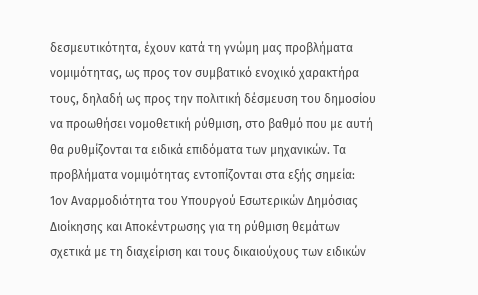δεσμευτικότητα, έχουν κατά τη γνώμη μας προβλήματα νομιμότητας, ως προς τον συμβατικό ενοχικό χαρακτήρα τους, δηλαδή ως προς την πολιτική δέσμευση του δημοσίου να προωθήσει νομοθετική ρύθμιση, στο βαθμό που με αυτή θα ρυθμίζονται τα ειδικά επιδόματα των μηχανικών. Τα προβλήματα νομιμότητας εντοπίζονται στα εξής σημεία:
1ον Αναρμοδιότητα του Υπουργού Εσωτερικών Δημόσιας Διοίκησης και Αποκέντρωσης για τη ρύθμιση θεμάτων σχετικά με τη διαχείριση και τους δικαιούχους των ειδικών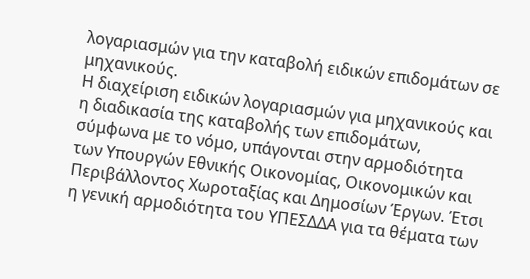λογαριασμών για την καταβολή ειδικών επιδομάτων σε μηχανικούς.
Η διαχείριση ειδικών λογαριασμών για μηχανικούς και η διαδικασία της καταβολής των επιδομάτων, σύμφωνα με το νόμο, υπάγονται στην αρμοδιότητα των Υπουργών Εθνικής Οικονομίας, Οικονομικών και Περιβάλλοντος Χωροταξίας και Δημοσίων Έργων. Έτσι η γενική αρμοδιότητα του ΥΠΕΣΔΔΑ για τα θέματα των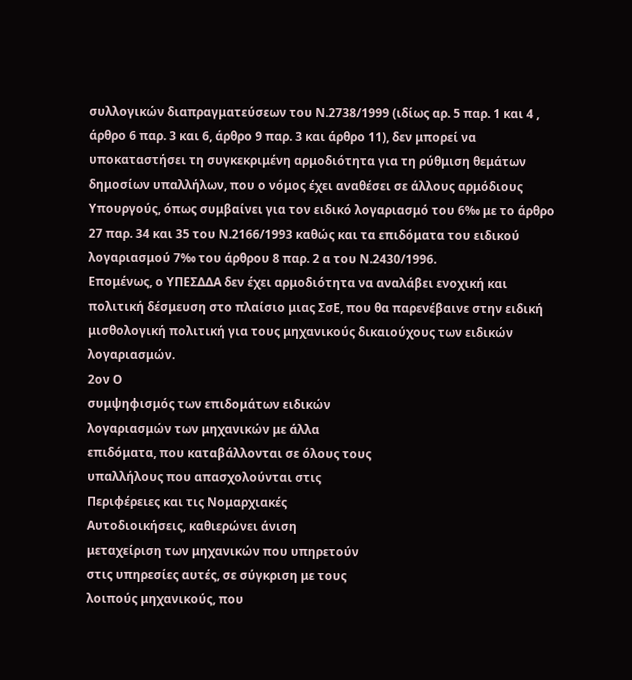συλλογικών διαπραγματεύσεων του Ν.2738/1999 (ιδίως αρ. 5 παρ. 1 και 4 , άρθρο 6 παρ. 3 και 6, άρθρο 9 παρ. 3 και άρθρο 11), δεν μπορεί να υποκαταστήσει τη συγκεκριμένη αρμοδιότητα για τη ρύθμιση θεμάτων δημοσίων υπαλλήλων, που ο νόμος έχει αναθέσει σε άλλους αρμόδιους Υπουργούς, όπως συμβαίνει για τον ειδικό λογαριασμό του 6‰ με το άρθρο 27 παρ. 34 και 35 του Ν.2166/1993 καθώς και τα επιδόματα του ειδικού λογαριασμού 7‰ του άρθρου 8 παρ. 2 α του Ν.2430/1996.
Επομένως, ο ΥΠΕΣΔΔΑ δεν έχει αρμοδιότητα να αναλάβει ενοχική και πολιτική δέσμευση στο πλαίσιο μιας ΣσΕ, που θα παρενέβαινε στην ειδική μισθολογική πολιτική για τους μηχανικούς δικαιούχους των ειδικών λογαριασμών.
2ον Ο
συμψηφισμός των επιδομάτων ειδικών
λογαριασμών των μηχανικών με άλλα
επιδόματα, που καταβάλλονται σε όλους τους
υπαλλήλους που απασχολούνται στις
Περιφέρειες και τις Νομαρχιακές
Αυτοδιοικήσεις, καθιερώνει άνιση
μεταχείριση των μηχανικών που υπηρετούν
στις υπηρεσίες αυτές, σε σύγκριση με τους
λοιπούς μηχανικούς, που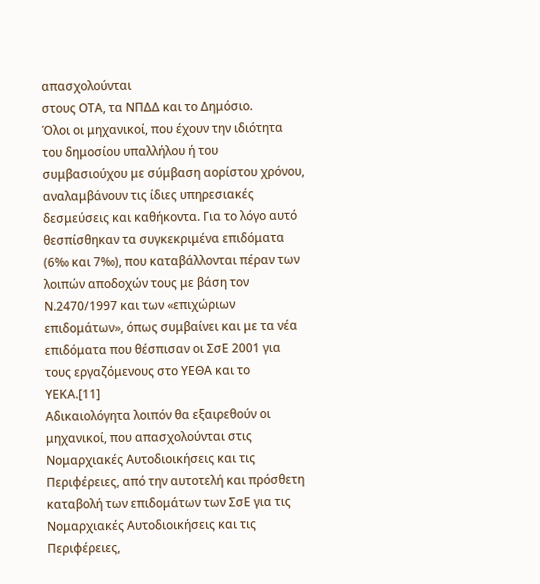απασχολούνται
στους ΟΤΑ, τα ΝΠΔΔ και το Δημόσιο.
Όλοι οι μηχανικοί, που έχουν την ιδιότητα του δημοσίου υπαλλήλου ή του συμβασιούχου με σύμβαση αορίστου χρόνου, αναλαμβάνουν τις ίδιες υπηρεσιακές δεσμεύσεις και καθήκοντα. Για το λόγο αυτό θεσπίσθηκαν τα συγκεκριμένα επιδόματα (6‰ και 7‰), που καταβάλλονται πέραν των λοιπών αποδοχών τους με βάση τον Ν.2470/1997 και των «επιχώριων επιδομάτων», όπως συμβαίνει και με τα νέα επιδόματα που θέσπισαν οι ΣσΕ 2001 για τους εργαζόμενους στο ΥΕΘΑ και το ΥΕΚΑ.[11]
Αδικαιολόγητα λοιπόν θα εξαιρεθούν οι μηχανικοί, που απασχολούνται στις Νομαρχιακές Αυτοδιοικήσεις και τις Περιφέρειες, από την αυτοτελή και πρόσθετη καταβολή των επιδομάτων των ΣσΕ για τις Νομαρχιακές Αυτοδιοικήσεις και τις Περιφέρειες,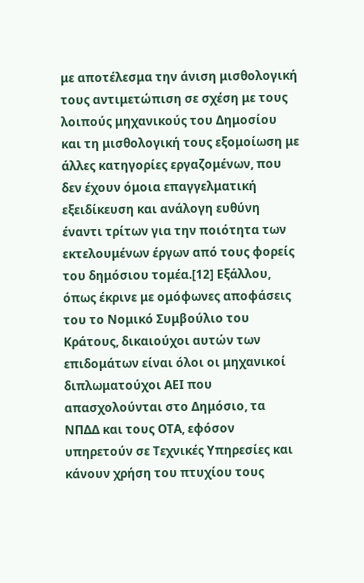με αποτέλεσμα την άνιση μισθολογική τους αντιμετώπιση σε σχέση με τους λοιπούς μηχανικούς του Δημοσίου και τη μισθολογική τους εξομοίωση με άλλες κατηγορίες εργαζομένων, που δεν έχουν όμοια επαγγελματική εξειδίκευση και ανάλογη ευθύνη έναντι τρίτων για την ποιότητα των εκτελουμένων έργων από τους φορείς του δημόσιου τομέα.[12] Εξάλλου, όπως έκρινε με ομόφωνες αποφάσεις του το Νομικό Συμβούλιο του Κράτους, δικαιούχοι αυτών των επιδομάτων είναι όλοι οι μηχανικοί διπλωματούχοι ΑΕΙ που απασχολούνται στο Δημόσιο, τα ΝΠΔΔ και τους ΟΤΑ, εφόσον υπηρετούν σε Τεχνικές Υπηρεσίες και κάνουν χρήση του πτυχίου τους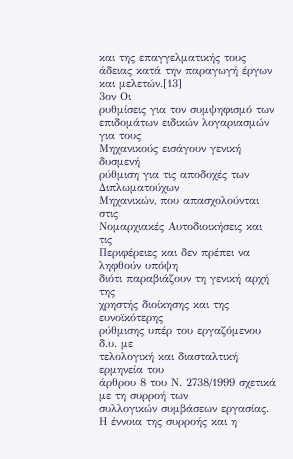και της επαγγελματικής τους άδειας κατά την παραγωγή έργων και μελετών.[13]
3ον Οι
ρυθμίσεις για τον συμψηφισμό των
επιδομάτων ειδικών λογαριασμών για τους
Μηχανικούς εισάγουν γενική δυσμενή
ρύθμιση για τις αποδοχές των Διπλωματούχων
Μηχανικών, που απασχολούνται στις
Νομαρχιακές Αυτοδιοικήσεις και τις
Περιφέρειες και δεν πρέπει να ληφθούν υπόψη
διότι παραβιάζουν τη γενική αρχή της
χρηστής διοίκησης και της ευνοϊκότερης
ρύθμισης υπέρ του εργαζόμενου δ.υ. με
τελολογική και διασταλτική ερμηνεία του
άρθρου 8 του Ν. 2738/1999 σχετικά με τη συρροή των
συλλογικών συμβάσεων εργασίας.
Η έννοια της συρροής και η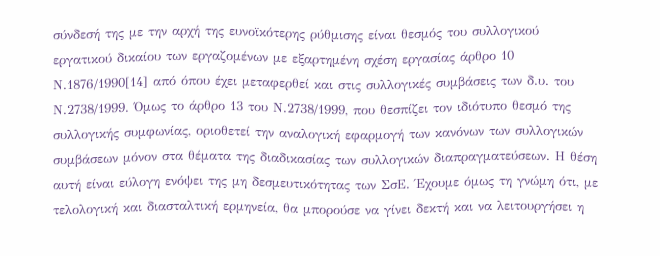σύνδεσή της με την αρχή της ευνοϊκότερης ρύθμισης είναι θεσμός του συλλογικού εργατικού δικαίου των εργαζομένων με εξαρτημένη σχέση εργασίας άρθρο 10 Ν.1876/1990[14] από όπου έχει μεταφερθεί και στις συλλογικές συμβάσεις των δ.υ. του Ν.2738/1999. Όμως το άρθρο 13 του Ν.2738/1999, που θεσπίζει τον ιδιότυπο θεσμό της συλλογικής συμφωνίας, οριοθετεί την αναλογική εφαρμογή των κανόνων των συλλογικών συμβάσεων μόνον στα θέματα της διαδικασίας των συλλογικών διαπραγματεύσεων. Η θέση αυτή είναι εύλογη ενόψει της μη δεσμευτικότητας των ΣσΕ. Έχουμε όμως τη γνώμη ότι, με τελολογική και διασταλτική ερμηνεία, θα μπορούσε να γίνει δεκτή και να λειτουργήσει η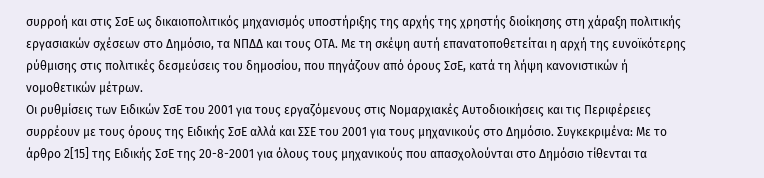συρροή και στις ΣσΕ ως δικαιοπολιτικός μηχανισμός υποστήριξης της αρχής της χρηστής διοίκησης στη χάραξη πολιτικής εργασιακών σχέσεων στο Δημόσιο, τα ΝΠΔΔ και τους ΟΤΑ. Με τη σκέψη αυτή επανατοποθετείται η αρχή της ευνοϊκότερης ρύθμισης στις πολιτικές δεσμεύσεις του δημοσίου, που πηγάζουν από όρους ΣσΕ, κατά τη λήψη κανονιστικών ή νομοθετικών μέτρων.
Οι ρυθμίσεις των Ειδικών ΣσΕ του 2001 για τους εργαζόμενους στις Νομαρχιακές Αυτοδιοικήσεις και τις Περιφέρειες συρρέουν με τους όρους της Ειδικής ΣσΕ αλλά και ΣΣΕ του 2001 για τους μηχανικούς στο Δημόσιο. Συγκεκριμένα: Με το άρθρο 2[15] της Ειδικής ΣσΕ της 20-8-2001 για όλους τους μηχανικούς που απασχολούνται στο Δημόσιο τίθενται τα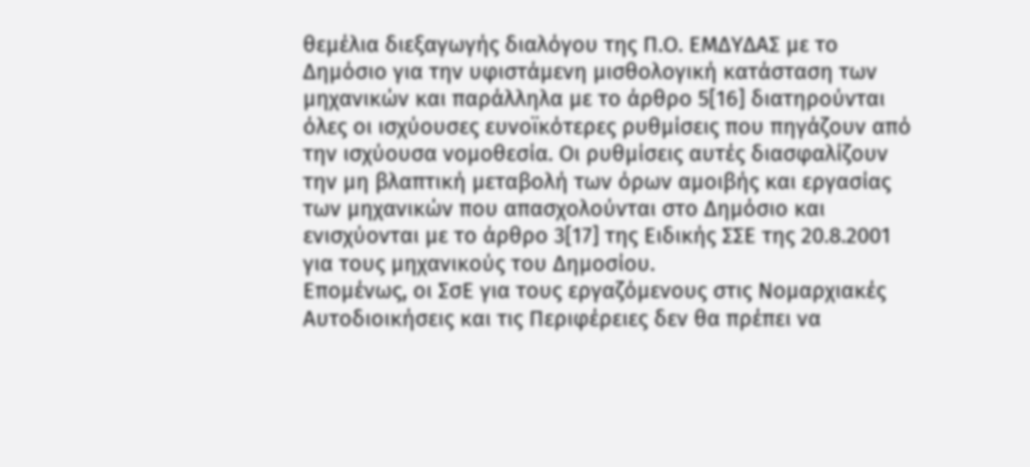θεμέλια διεξαγωγής διαλόγου της Π.Ο. ΕΜΔΥΔΑΣ με το Δημόσιο για την υφιστάμενη μισθολογική κατάσταση των μηχανικών και παράλληλα με το άρθρο 5[16] διατηρούνται όλες οι ισχύουσες ευνοϊκότερες ρυθμίσεις που πηγάζουν από την ισχύουσα νομοθεσία. Οι ρυθμίσεις αυτές διασφαλίζουν την μη βλαπτική μεταβολή των όρων αμοιβής και εργασίας των μηχανικών που απασχολούνται στο Δημόσιο και ενισχύονται με το άρθρο 3[17] της Ειδικής ΣΣΕ της 20.8.2001 για τους μηχανικούς του Δημοσίου.
Επομένως, οι ΣσΕ για τους εργαζόμενους στις Νομαρχιακές Αυτοδιοικήσεις και τις Περιφέρειες δεν θα πρέπει να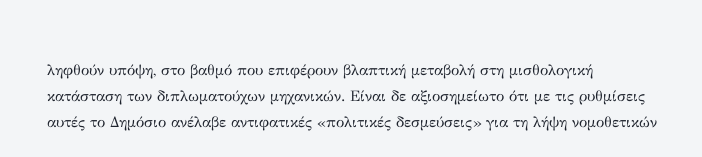ληφθούν υπόψη, στο βαθμό που επιφέρουν βλαπτική μεταβολή στη μισθολογική κατάσταση των διπλωματούχων μηχανικών. Είναι δε αξιοσημείωτο ότι με τις ρυθμίσεις αυτές το Δημόσιο ανέλαβε αντιφατικές «πολιτικές δεσμεύσεις» για τη λήψη νομοθετικών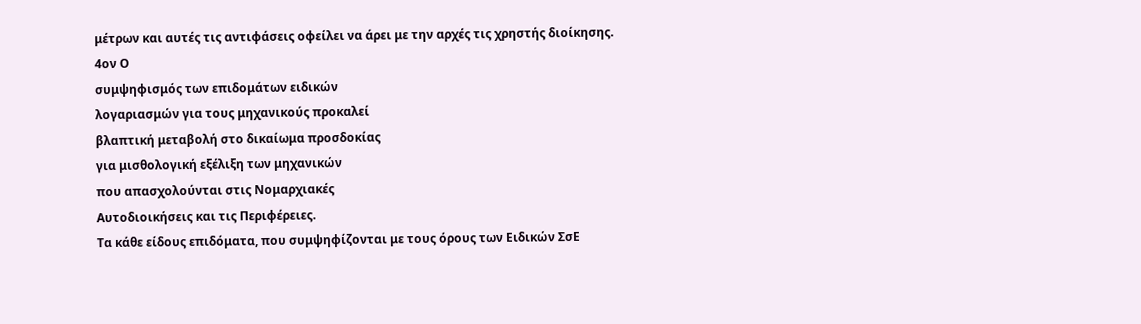μέτρων και αυτές τις αντιφάσεις οφείλει να άρει με την αρχές τις χρηστής διοίκησης.
4ον Ο
συμψηφισμός των επιδομάτων ειδικών
λογαριασμών για τους μηχανικούς προκαλεί
βλαπτική μεταβολή στο δικαίωμα προσδοκίας
για μισθολογική εξέλιξη των μηχανικών
που απασχολούνται στις Νομαρχιακές
Αυτοδιοικήσεις και τις Περιφέρειες.
Τα κάθε είδους επιδόματα, που συμψηφίζονται με τους όρους των Ειδικών ΣσΕ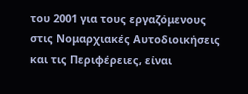του 2001 για τους εργαζόμενους στις Νομαρχιακές Αυτοδιοικήσεις και τις Περιφέρειες, είναι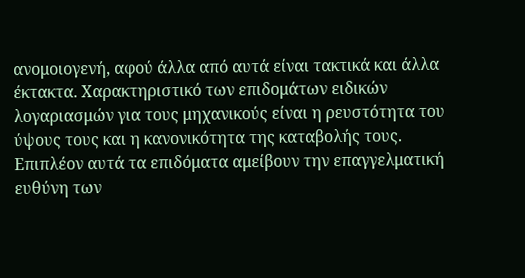ανομοιογενή, αφού άλλα από αυτά είναι τακτικά και άλλα έκτακτα. Χαρακτηριστικό των επιδομάτων ειδικών λογαριασμών για τους μηχανικούς είναι η ρευστότητα του ύψους τους και η κανονικότητα της καταβολής τους. Επιπλέον αυτά τα επιδόματα αμείβουν την επαγγελματική ευθύνη των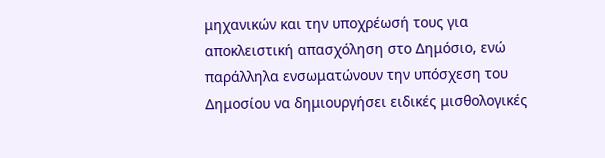μηχανικών και την υποχρέωσή τους για αποκλειστική απασχόληση στο Δημόσιο, ενώ παράλληλα ενσωματώνουν την υπόσχεση του Δημοσίου να δημιουργήσει ειδικές μισθολογικές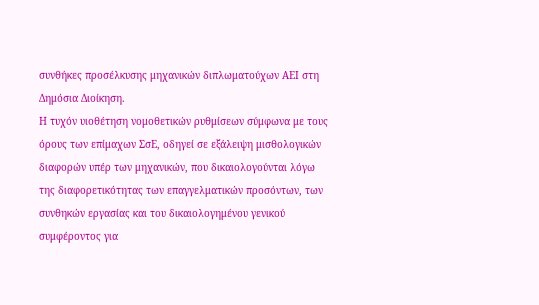συνθήκες προσέλκυσης μηχανικών διπλωματούχων ΑΕΙ στη Δημόσια Διοίκηση.
Η τυχόν υιοθέτηση νομοθετικών ρυθμίσεων σύμφωνα με τους όρους των επίμαχων ΣσΕ, οδηγεί σε εξάλειψη μισθολογικών διαφορών υπέρ των μηχανικών, που δικαιολογούνται λόγω της διαφορετικότητας των επαγγελματικών προσόντων, των συνθηκών εργασίας και του δικαιολογημένου γενικού συμφέροντος για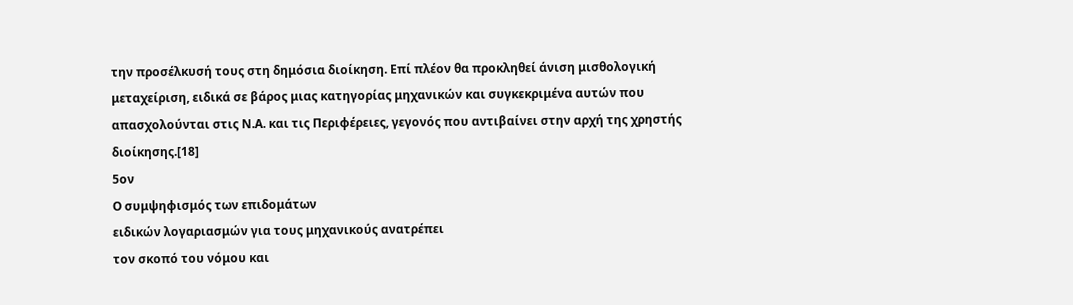την προσέλκυσή τους στη δημόσια διοίκηση. Επί πλέον θα προκληθεί άνιση μισθολογική μεταχείριση, ειδικά σε βάρος μιας κατηγορίας μηχανικών και συγκεκριμένα αυτών που απασχολούνται στις Ν.Α. και τις Περιφέρειες, γεγονός που αντιβαίνει στην αρχή της χρηστής διοίκησης.[18]
5ον
Ο συμψηφισμός των επιδομάτων
ειδικών λογαριασμών για τους μηχανικούς ανατρέπει
τον σκοπό του νόμου και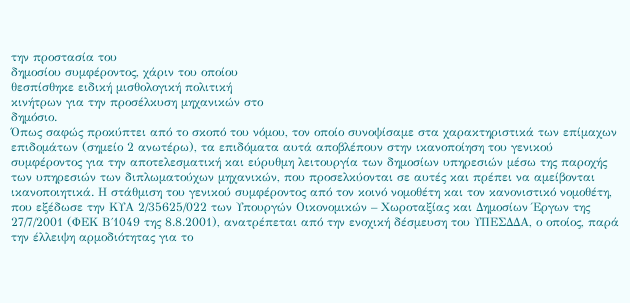την προστασία του
δημοσίου συμφέροντος, χάριν του οποίου
θεσπίσθηκε ειδική μισθολογική πολιτική
κινήτρων για την προσέλκυση μηχανικών στο
δημόσιο.
Όπως σαφώς προκύπτει από το σκοπό του νόμου, τον οποίο συνοψίσαμε στα χαρακτηριστικά των επίμαχων επιδομάτων (σημείο 2 ανωτέρω), τα επιδόματα αυτά αποβλέπουν στην ικανοποίηση του γενικού συμφέροντος για την αποτελεσματική και εύρυθμη λειτουργία των δημοσίων υπηρεσιών μέσω της παροχής των υπηρεσιών των διπλωματούχων μηχανικών, που προσελκύονται σε αυτές και πρέπει να αμείβονται ικανοποιητικά. Η στάθμιση του γενικού συμφέροντος από τον κοινό νομοθέτη και τον κανονιστικό νομοθέτη, που εξέδωσε την ΚΥΑ 2/35625/022 των Υπουργών Οικονομικών – Χωροταξίας και Δημοσίων Έργων της 27/7/2001 (ΦΕΚ Β΄1049 της 8.8.2001), ανατρέπεται από την ενοχική δέσμευση του ΥΠΕΣΔΔΑ, ο οποίος, παρά την έλλειψη αρμοδιότητας για το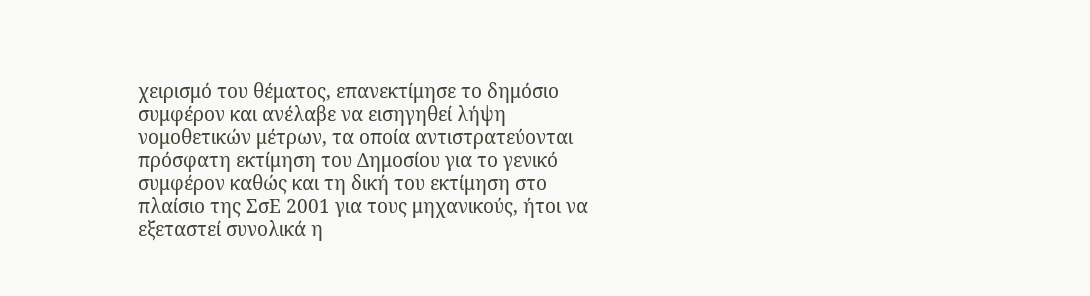χειρισμό του θέματος, επανεκτίμησε το δημόσιο συμφέρον και ανέλαβε να εισηγηθεί λήψη νομοθετικών μέτρων, τα οποία αντιστρατεύονται πρόσφατη εκτίμηση του Δημοσίου για το γενικό συμφέρον καθώς και τη δική του εκτίμηση στο πλαίσιο της ΣσΕ 2001 για τους μηχανικούς, ήτοι να εξεταστεί συνολικά η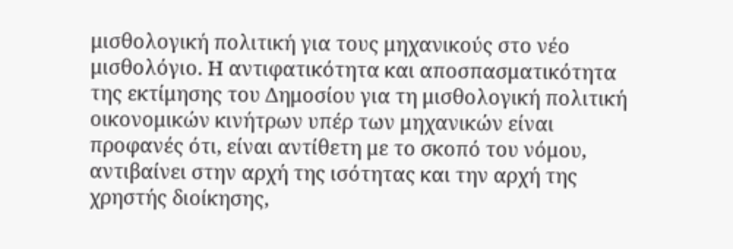μισθολογική πολιτική για τους μηχανικούς στο νέο μισθολόγιο. Η αντιφατικότητα και αποσπασματικότητα της εκτίμησης του Δημοσίου για τη μισθολογική πολιτική οικονομικών κινήτρων υπέρ των μηχανικών είναι προφανές ότι, είναι αντίθετη με το σκοπό του νόμου, αντιβαίνει στην αρχή της ισότητας και την αρχή της χρηστής διοίκησης,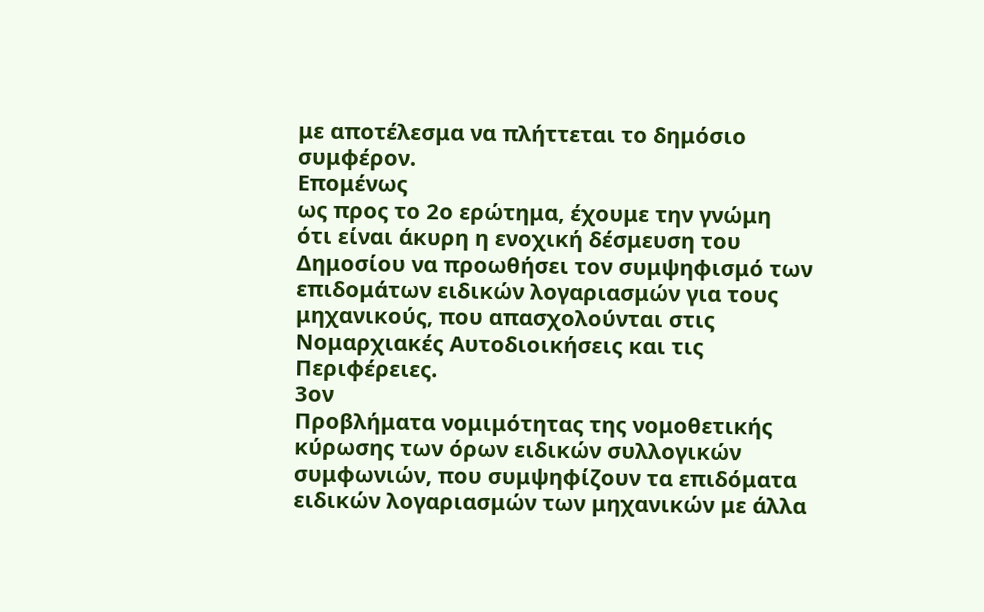με αποτέλεσμα να πλήττεται το δημόσιο συμφέρον.
Επομένως
ως προς το 2ο ερώτημα, έχουμε την γνώμη
ότι είναι άκυρη η ενοχική δέσμευση του
Δημοσίου να προωθήσει τον συμψηφισμό των
επιδομάτων ειδικών λογαριασμών για τους
μηχανικούς, που απασχολούνται στις
Νομαρχιακές Αυτοδιοικήσεις και τις
Περιφέρειες.
3ον
Προβλήματα νομιμότητας της νομοθετικής
κύρωσης των όρων ειδικών συλλογικών
συμφωνιών, που συμψηφίζουν τα επιδόματα
ειδικών λογαριασμών των μηχανικών με άλλα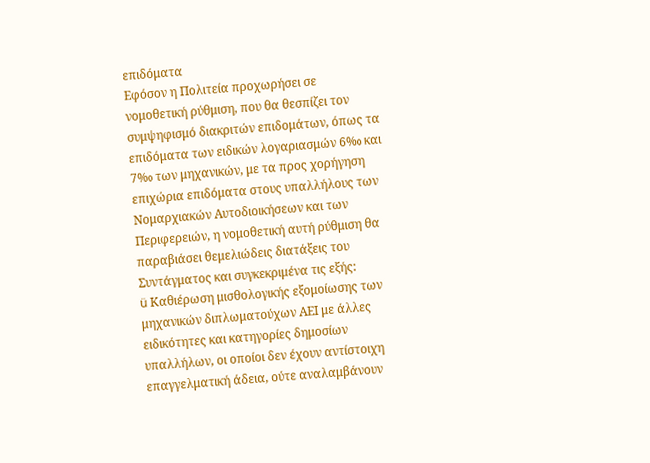επιδόματα
Εφόσον η Πολιτεία προχωρήσει σε νομοθετική ρύθμιση, που θα θεσπίζει τον συμψηφισμό διακριτών επιδομάτων, όπως τα επιδόματα των ειδικών λογαριασμών 6‰ και 7‰ των μηχανικών, με τα προς χορήγηση επιχώρια επιδόματα στους υπαλλήλους των Νομαρχιακών Αυτοδιοικήσεων και των Περιφερειών, η νομοθετική αυτή ρύθμιση θα παραβιάσει θεμελιώδεις διατάξεις του Συντάγματος και συγκεκριμένα τις εξής:
ü Καθιέρωση μισθολογικής εξομοίωσης των μηχανικών διπλωματούχων ΑΕΙ με άλλες ειδικότητες και κατηγορίες δημοσίων υπαλλήλων, οι οποίοι δεν έχουν αντίστοιχη επαγγελματική άδεια, ούτε αναλαμβάνουν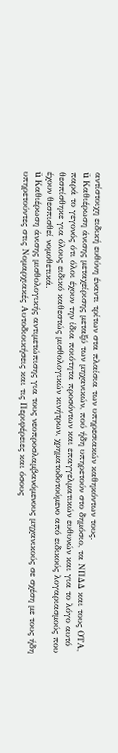αντίστοιχη ειδική ευθύνη έναντι τρίτων στα πλαίσια των υπηρεσιακών καθηκόντων τους.
ü Καθιέρωση άνισης μεταχείρισης μεταξύ των μηχανικών, πού ήδη υπηρετούν στο δημόσιο, τα ΝΠΔΔ και τους ΟΤΑ, παρά το γεγονός ότι όλοι έχουν την ίδια ποιότητα προσόντων και επαγγελματικών ευθυνών και για το λόγο αυτό θεσπίσθηκε για όλους ειδικό καθεστώς μισθολογικών κινήτρων, χρηματοδοτούμενο από ειδικούς λογαριασμούς που έχουν θεσπισθεί νομοθετικά.
ü Καθιέρωση άνισης μισθολογικής αντιμετώπισης για τους νεοπροσλαμβανόμενους μηχανικούς σε σχέση με τους ήδη υπηρετούντες στις Νομαρχιακές Αυτοδιοικήσεις και τις Περιφέρειες και όσους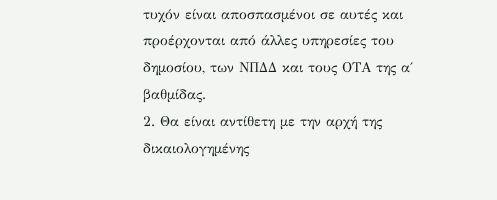τυχόν είναι αποσπασμένοι σε αυτές και προέρχονται από άλλες υπηρεσίες του δημοσίου, των ΝΠΔΔ και τους ΟΤΑ της α΄ βαθμίδας.
2. Θα είναι αντίθετη με την αρχή της δικαιολογημένης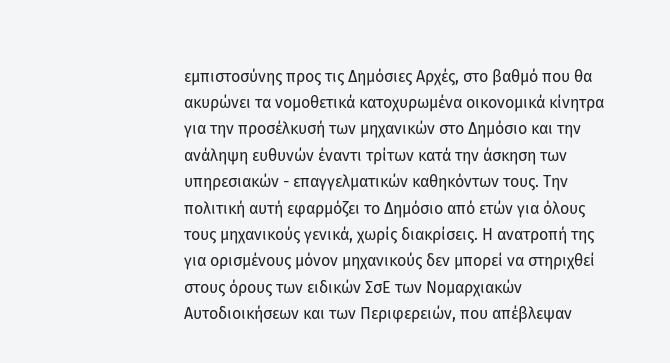εμπιστοσύνης προς τις Δημόσιες Αρχές, στο βαθμό που θα ακυρώνει τα νομοθετικά κατοχυρωμένα οικονομικά κίνητρα για την προσέλκυσή των μηχανικών στο Δημόσιο και την ανάληψη ευθυνών έναντι τρίτων κατά την άσκηση των υπηρεσιακών - επαγγελματικών καθηκόντων τους. Την πολιτική αυτή εφαρμόζει το Δημόσιο από ετών για όλους τους μηχανικούς γενικά, χωρίς διακρίσεις. Η ανατροπή της για ορισμένους μόνον μηχανικούς δεν μπορεί να στηριχθεί στους όρους των ειδικών ΣσΕ των Νομαρχιακών Αυτοδιοικήσεων και των Περιφερειών, που απέβλεψαν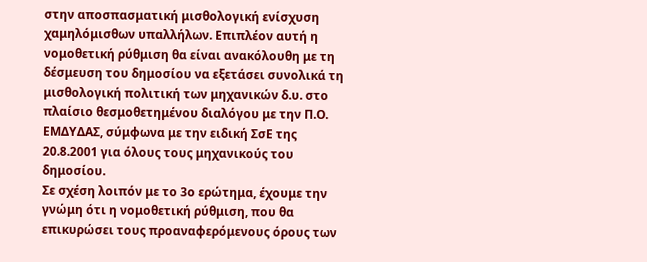στην αποσπασματική μισθολογική ενίσχυση χαμηλόμισθων υπαλλήλων. Επιπλέον αυτή η νομοθετική ρύθμιση θα είναι ανακόλουθη με τη δέσμευση του δημοσίου να εξετάσει συνολικά τη μισθολογική πολιτική των μηχανικών δ.υ. στο πλαίσιο θεσμοθετημένου διαλόγου με την Π.Ο. ΕΜΔΥΔΑΣ, σύμφωνα με την ειδική ΣσΕ της 20.8.2001 για όλους τους μηχανικούς του δημοσίου.
Σε σχέση λοιπόν με το 3ο ερώτημα, έχουμε την γνώμη ότι η νομοθετική ρύθμιση, που θα επικυρώσει τους προαναφερόμενους όρους των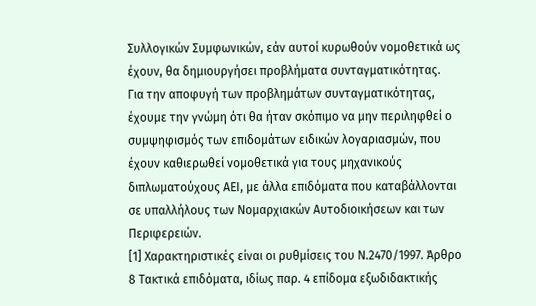Συλλογικών Συμφωνικών, εάν αυτοί κυρωθούν νομοθετικά ως έχουν, θα δημιουργήσει προβλήματα συνταγματικότητας.
Για την αποφυγή των προβλημάτων συνταγματικότητας, έχουμε την γνώμη ότι θα ήταν σκόπιμο να μην περιληφθεί ο συμψηφισμός των επιδομάτων ειδικών λογαριασμών, που έχουν καθιερωθεί νομοθετικά για τους μηχανικούς διπλωματούχους ΑΕΙ, με άλλα επιδόματα που καταβάλλονται σε υπαλλήλους των Νομαρχιακών Αυτοδιοικήσεων και των Περιφερειών.
[1] Χαρακτηριστικές είναι οι ρυθμίσεις του Ν.2470/1997. Άρθρο 8 Τακτικά επιδόματα, ιδίως παρ. 4 επίδομα εξωδιδακτικής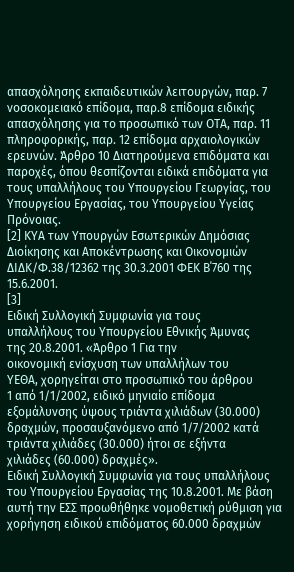απασχόλησης εκπαιδευτικών λειτουργών, παρ. 7 νοσοκομειακό επίδομα, παρ.8 επίδομα ειδικής απασχόλησης για το προσωπικό των ΟΤΑ, παρ. 11 πληροφορικής, παρ. 12 επίδομα αρχαιολογικών ερευνών. Άρθρο 10 Διατηρούμενα επιδόματα και παροχές, όπου θεσπίζονται ειδικά επιδόματα για τους υπαλλήλους του Υπουργείου Γεωργίας, του Υπουργείου Εργασίας, του Υπουργείου Υγείας Πρόνοιας.
[2] ΚΥΑ των Υπουργών Εσωτερικών Δημόσιας Διοίκησης και Αποκέντρωσης και Οικονομιών ΔΙΔΚ/Φ.38/12362 της 30.3.2001 ΦΕΚ Β΄760 της 15.6.2001.
[3]
Ειδική Συλλογική Συμφωνία για τους
υπαλλήλους του Υπουργείου Εθνικής Άμυνας
της 20.8.2001. «Άρθρο 1 Για την
οικονομική ενίσχυση των υπαλλήλων του
ΥΕΘΑ, χορηγείται στο προσωπικό του άρθρου
1 από 1/1/2002, ειδικό μηνιαίο επίδομα
εξομάλυνσης ύψους τριάντα χιλιάδων (30.000)
δραχμών, προσαυξανόμενο από 1/7/2002 κατά
τριάντα χιλιάδες (30.000) ήτοι σε εξήντα
χιλιάδες (60.000) δραχμές».
Ειδική Συλλογική Συμφωνία για τους υπαλλήλους του Υπουργείου Εργασίας της 10.8.2001. Με βάση αυτή την ΕΣΣ προωθήθηκε νομοθετική ρύθμιση για χορήγηση ειδικού επιδόματος 60.000 δραχμών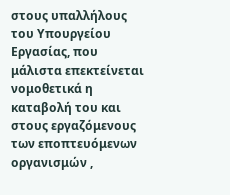στους υπαλλήλους του Υπουργείου Εργασίας, που μάλιστα επεκτείνεται νομοθετικά η καταβολή του και στους εργαζόμενους των εποπτευόμενων οργανισμών ,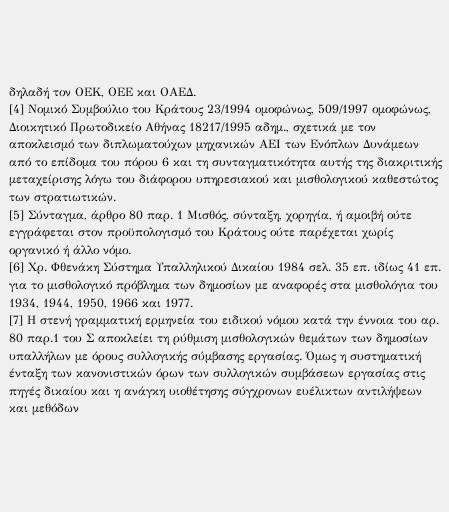δηλαδή τον ΟΕΚ, ΟΕΕ και ΟΑΕΔ.
[4] Νομικό Συμβούλιο του Κράτους 23/1994 ομοφώνως, 509/1997 ομοφώνως, Διοικητικό Πρωτοδικείο Αθήνας 18217/1995 αδημ., σχετικά με τον αποκλεισμό των διπλωματούχων μηχανικών ΑΕΙ των Ενόπλων Δυνάμεων από το επίδομα του πόρου 6 και τη συνταγματικότητα αυτής της διακριτικής μεταχείρισης λόγω του διάφορου υπηρεσιακού και μισθολογικού καθεστώτος των στρατιωτικών.
[5] Σύνταγμα, άρθρο 80 παρ. 1 Μισθός, σύνταξη, χορηγία, ή αμοιβή ούτε εγγράφεται στον προϋπολογισμό του Κράτους ούτε παρέχεται χωρίς οργανικό ή άλλο νόμο.
[6] Χρ. Φθενάκη Σύστημα Υπαλληλικού Δικαίου 1984 σελ. 35 επ. ιδίως 41 επ. για το μισθολογικό πρόβλημα των δημοσίων με αναφορές στα μισθολόγια του 1934, 1944, 1950, 1966 και 1977.
[7] Η στενή γραμματική ερμηνεία του ειδικού νόμου κατά την έννοια του αρ. 80 παρ.1 του Σ αποκλείει τη ρύθμιση μισθολογικών θεμάτων των δημοσίων υπαλλήλων με όρους συλλογικής σύμβασης εργασίας. Όμως η συστηματική ένταξη των κανονιστικών όρων των συλλογικών συμβάσεων εργασίας στις πηγές δικαίου και η ανάγκη υιοθέτησης σύγχρονων ευέλικτων αντιλήψεων και μεθόδων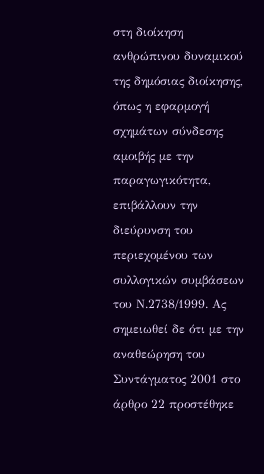στη διοίκηση ανθρώπινου δυναμικού της δημόσιας διοίκησης, όπως η εφαρμογή σχημάτων σύνδεσης αμοιβής με την παραγωγικότητα, επιβάλλουν την διεύρυνση του περιεχομένου των συλλογικών συμβάσεων του Ν.2738/1999. Ας σημειωθεί δε ότι με την αναθεώρηση του Συντάγματος 2001 στο άρθρο 22 προστέθηκε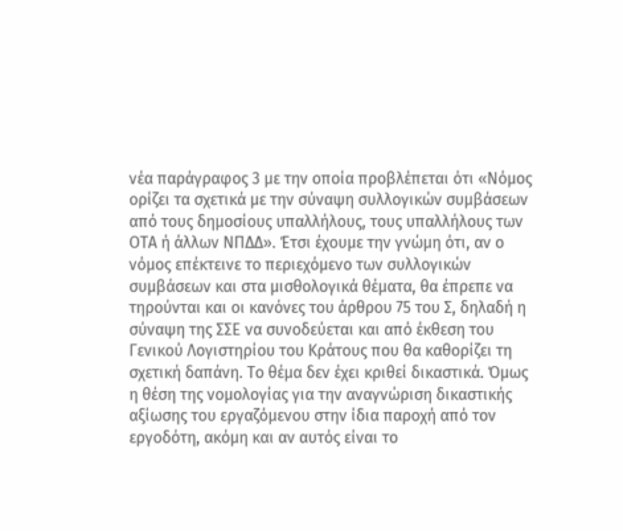νέα παράγραφος 3 με την οποία προβλέπεται ότι «Νόμος ορίζει τα σχετικά με την σύναψη συλλογικών συμβάσεων από τους δημοσίους υπαλλήλους, τους υπαλλήλους των ΟΤΑ ή άλλων ΝΠΔΔ». Έτσι έχουμε την γνώμη ότι, αν ο νόμος επέκτεινε το περιεχόμενο των συλλογικών συμβάσεων και στα μισθολογικά θέματα, θα έπρεπε να τηρούνται και οι κανόνες του άρθρου 75 του Σ, δηλαδή η σύναψη της ΣΣΕ να συνοδεύεται και από έκθεση του Γενικού Λογιστηρίου του Κράτους που θα καθορίζει τη σχετική δαπάνη. Το θέμα δεν έχει κριθεί δικαστικά. Όμως η θέση της νομολογίας για την αναγνώριση δικαστικής αξίωσης του εργαζόμενου στην ίδια παροχή από τον εργοδότη, ακόμη και αν αυτός είναι το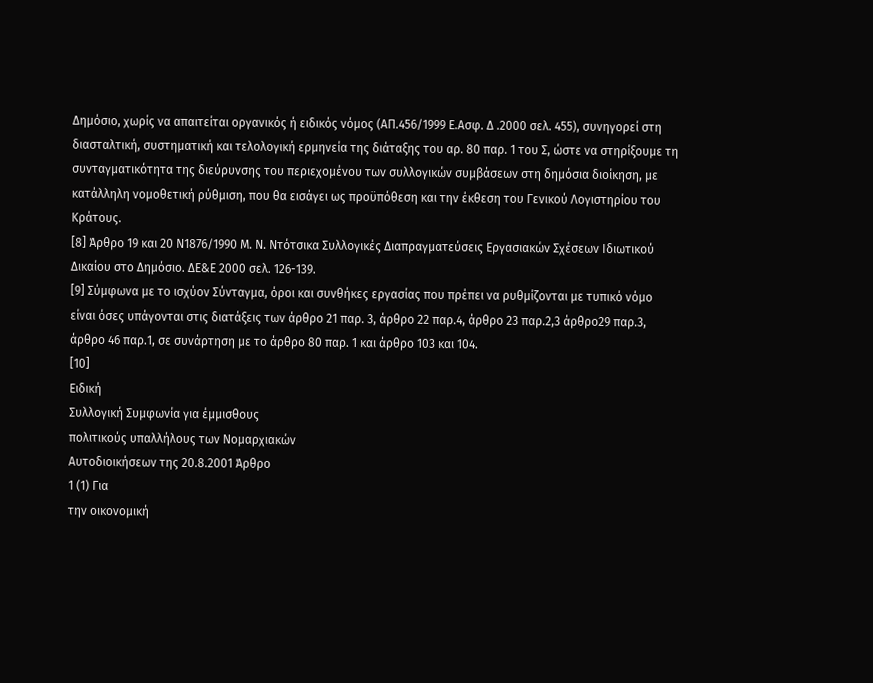Δημόσιο, χωρίς να απαιτείται οργανικός ή ειδικός νόμος (ΑΠ.456/1999 Ε.Ασφ. Δ .2000 σελ. 455), συνηγορεί στη διασταλτική, συστηματική και τελολογική ερμηνεία της διάταξης του αρ. 80 παρ. 1 του Σ, ώστε να στηρίξουμε τη συνταγματικότητα της διεύρυνσης του περιεχομένου των συλλογικών συμβάσεων στη δημόσια διοίκηση, με κατάλληλη νομοθετική ρύθμιση, που θα εισάγει ως προϋπόθεση και την έκθεση του Γενικού Λογιστηρίου του Κράτους.
[8] Άρθρο 19 και 20 Ν1876/1990 Μ. Ν. Ντότσικα Συλλογικές Διαπραγματεύσεις Εργασιακών Σχέσεων Ιδιωτικού Δικαίου στο Δημόσιο. ΔΕ&Ε 2000 σελ. 126-139.
[9] Σύμφωνα με το ισχύον Σύνταγμα, όροι και συνθήκες εργασίας που πρέπει να ρυθμίζονται με τυπικό νόμο είναι όσες υπάγονται στις διατάξεις των άρθρο 21 παρ. 3, άρθρο 22 παρ.4, άρθρο 23 παρ.2,3 άρθρο29 παρ.3, άρθρο 46 παρ.1, σε συνάρτηση με το άρθρο 80 παρ. 1 και άρθρο 103 και 104.
[10]
Ειδική
Συλλογική Συμφωνία για έμμισθους
πολιτικούς υπαλλήλους των Νομαρχιακών
Αυτοδιοικήσεων της 20.8.2001 Άρθρο
1 (1) Για
την οικονομική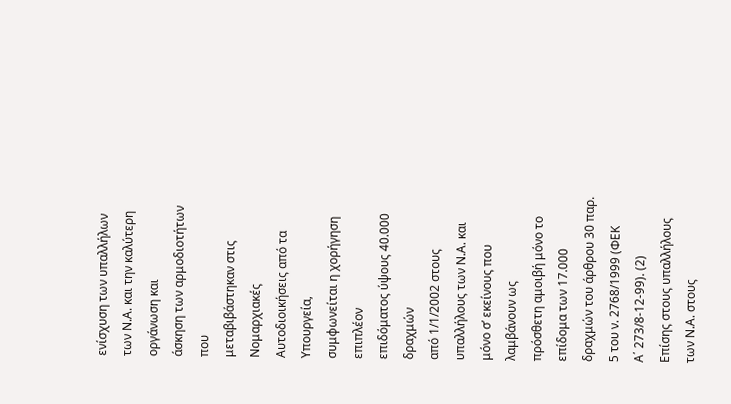ενίσχυση των υπαλλήλων
των Ν.Α. και την καλύτερη οργάνωση και
άσκηση των αρμοδιοτήτων που
μεταβιβάστηκαν στις Νομαρχιακές
Αυτοδιοικήσεις από τα Υπουργεία,
συμφωνείται η χορήγηση επιπλέον
επιδόματος ύψους 40.000 δραχμών
από 1/1/2002 στους υπαλλήλους των Ν.Α. και
μόνο σ’ εκείνους που λαμβάνουν ως
πρόσθετη αμοιβή μόνο το επίδομα των 17.000
δραχμών του άρθρου 30 παρ. 5 του ν. 2768/1999 (ΦΕΚ
Α΄ 273/8-12-99). (2)
Επίσης στους υπαλλήλους των Ν.Α. στους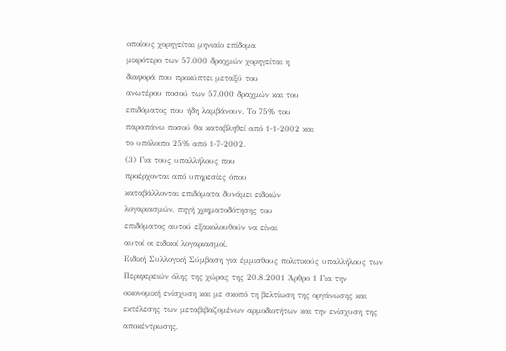οποίους χορηγείται μηνιαίο επίδομα
μικρότερο των 57.000 δραχμών χορηγείται η
διαφορά που προκύπτει μεταξύ του
ανωτέρου ποσού των 57.000 δραχμών και του
επιδόματος που ήδη λαμβάνουν. Το 75% του
παραπάνω ποσού θα καταβληθεί από 1-1-2002 και
το υπόλοιπο 25% από 1-7-2002.
(3) Για τους υπαλλήλους που
προέρχονται από υπηρεσίες όπου
καταβάλλονται επιδόματα δυνάμει ειδικών
λογαριασμών, πηγή χρηματοδότησης του
επιδόματος αυτού εξακολουθούν να είναι
αυτοί οι ειδικοί λογαριασμοί.
Ειδική Συλλογική Σύμβαση για έμμισθους πολιτικούς υπαλλήλους των Περιφερειών όλης της χώρας της 20.8.2001 Άρθρο 1 Για την οικονομική ενίσχυση και με σκοπό τη βελτίωση της οργάνωσης και εκτέλεσης των μεταβιβαζομένων αρμοδιοτήτων και την ενίσχυση της αποκέντρωσης,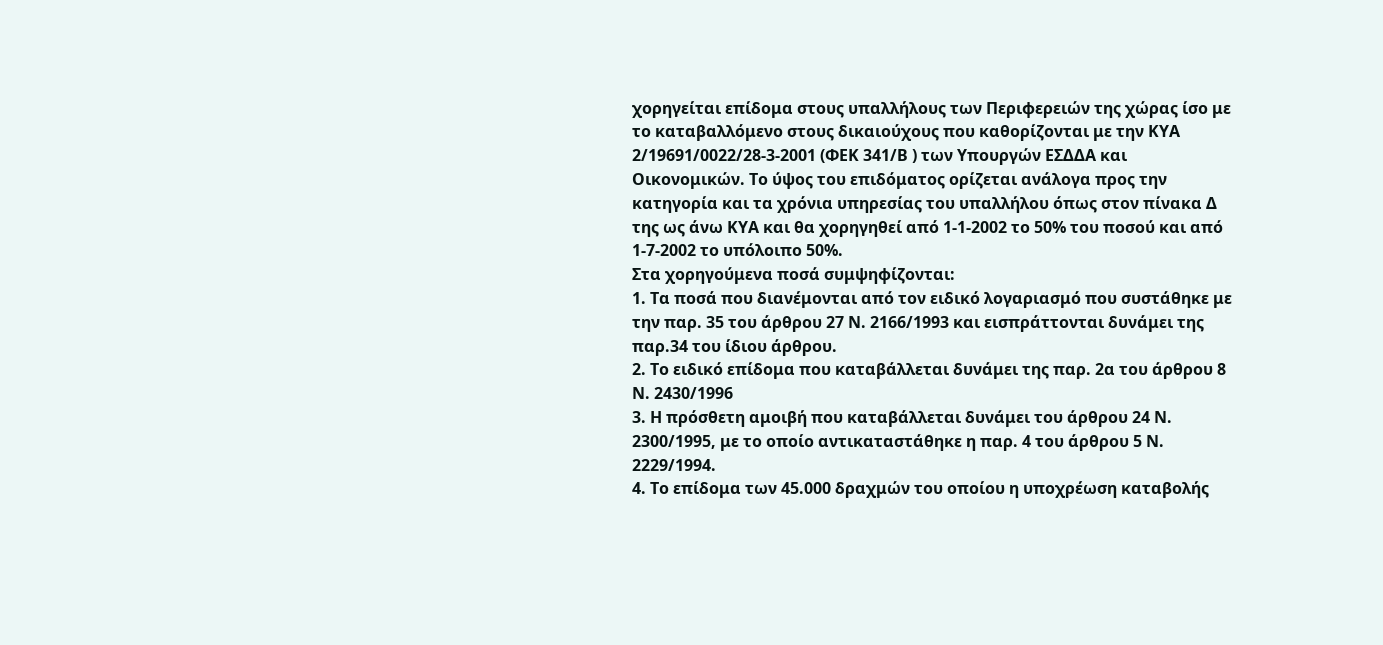χορηγείται επίδομα στους υπαλλήλους των Περιφερειών της χώρας ίσο με το καταβαλλόμενο στους δικαιούχους που καθορίζονται με την ΚΥΑ 2/19691/0022/28-3-2001 (ΦΕΚ 341/Β ) των Υπουργών ΕΣΔΔΑ και Οικονομικών. Το ύψος του επιδόματος ορίζεται ανάλογα προς την κατηγορία και τα χρόνια υπηρεσίας του υπαλλήλου όπως στον πίνακα Δ της ως άνω ΚΥΑ και θα χορηγηθεί από 1-1-2002 το 50% του ποσού και από 1-7-2002 το υπόλοιπο 50%.
Στα χορηγούμενα ποσά συμψηφίζονται:
1. Τα ποσά που διανέμονται από τον ειδικό λογαριασμό που συστάθηκε με την παρ. 35 του άρθρου 27 Ν. 2166/1993 και εισπράττονται δυνάμει της παρ.34 του ίδιου άρθρου.
2. Το ειδικό επίδομα που καταβάλλεται δυνάμει της παρ. 2α του άρθρου 8 Ν. 2430/1996
3. Η πρόσθετη αμοιβή που καταβάλλεται δυνάμει του άρθρου 24 Ν. 2300/1995, με το οποίο αντικαταστάθηκε η παρ. 4 του άρθρου 5 Ν. 2229/1994.
4. Το επίδομα των 45.000 δραχμών του οποίου η υποχρέωση καταβολής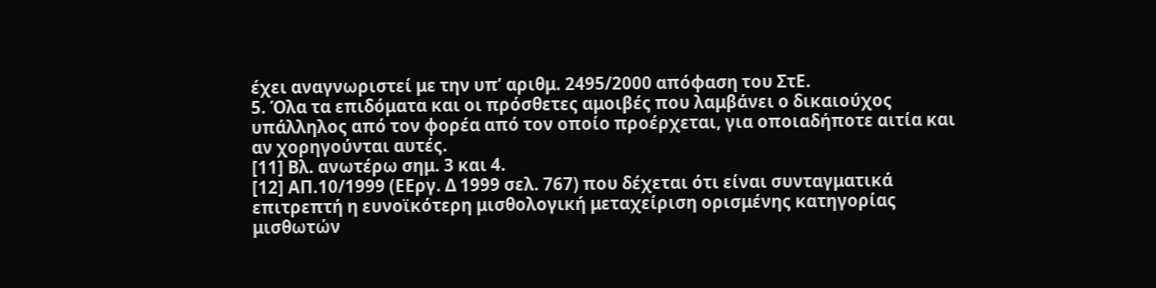έχει αναγνωριστεί με την υπ’ αριθμ. 2495/2000 απόφαση του ΣτΕ.
5. Όλα τα επιδόματα και οι πρόσθετες αμοιβές που λαμβάνει ο δικαιούχος υπάλληλος από τον φορέα από τον οποίο προέρχεται, για οποιαδήποτε αιτία και αν χορηγούνται αυτές.
[11] Βλ. ανωτέρω σημ. 3 και 4.
[12] ΑΠ.10/1999 (ΕΕργ. Δ 1999 σελ. 767) που δέχεται ότι είναι συνταγματικά επιτρεπτή η ευνοϊκότερη μισθολογική μεταχείριση ορισμένης κατηγορίας μισθωτών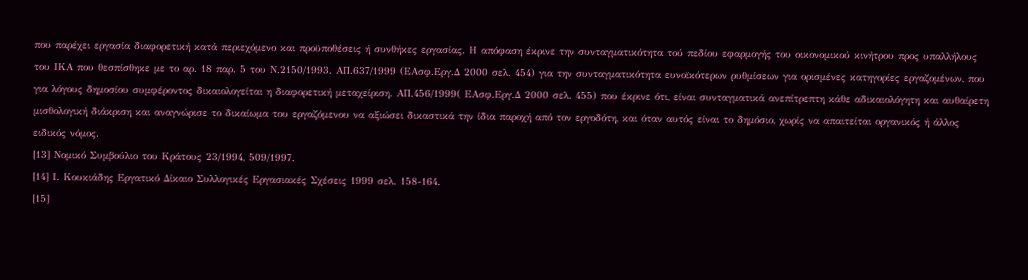που παρέχει εργασία διαφορετική κατά περιεχόμενο και προϋποθέσεις ή συνθήκες εργασίας. Η απόφαση έκρινε την συνταγματικότητα τού πεδίου εφαρμογής του οικονομικού κινήτρου προς υπαλλήλους του ΙΚΑ που θεσπίσθηκε με το αρ. 18 παρ. 5 του Ν.2150/1993. ΑΠ.637/1999 (ΕΑσφ.Εργ.Δ 2000 σελ. 454) για την συνταγματικότητα ευνοϊκότερων ρυθμίσεων για ορισμένες κατηγορίες εργαζομένων, που για λόγους δημοσίου συμφέροντος δικαιολογείται η διαφορετική μεταχείριση. ΑΠ.456/1999( ΕΑσφ.Εργ.Δ 2000 σελ. 455) που έκρινε ότι, είναι συνταγματικά ανεπίτρεπτη κάθε αδικαιολόγητη και αυθαίρετη μισθολογική διάκριση και αναγνώρισε το δικαίωμα του εργαζόμενου να αξιώσει δικαστικά την ίδια παροχή από τον εργοδότη, και όταν αυτός είναι το δημόσιο, χωρίς να απαιτείται οργανικός ή άλλος ειδικός νόμος.
[13] Νομικό Συμβούλιο του Κράτους 23/1994, 509/1997.
[14] Ι. Κουκιάδης Εργατικό Δίκαιο Συλλογικές Εργασιακές Σχέσεις 1999 σελ. 158-164.
[15]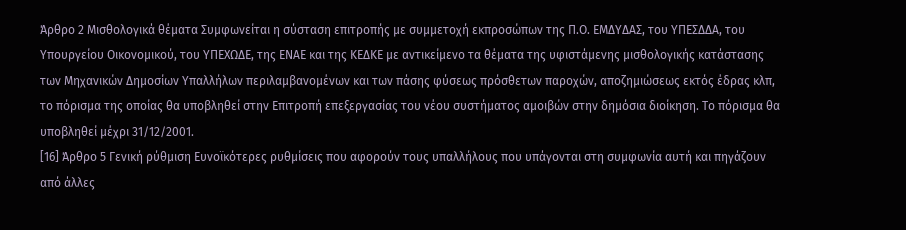Άρθρο 2 Μισθολογικά θέματα Συμφωνείται η σύσταση επιτροπής με συμμετοχή εκπροσώπων της Π.Ο. ΕΜΔΥΔΑΣ, του ΥΠΕΣΔΔΑ, του Υπουργείου Οικονομικού, του ΥΠΕΧΩΔΕ, της ΕΝΑΕ και της ΚΕΔΚΕ με αντικείμενο τα θέματα της υφιστάμενης μισθολογικής κατάστασης των Μηχανικών Δημοσίων Υπαλλήλων περιλαμβανομένων και των πάσης φύσεως πρόσθετων παροχών, αποζημιώσεως εκτός έδρας κλπ, το πόρισμα της οποίας θα υποβληθεί στην Επιτροπή επεξεργασίας του νέου συστήματος αμοιβών στην δημόσια διοίκηση. Το πόρισμα θα υποβληθεί μέχρι 31/12/2001.
[16] Άρθρο 5 Γενική ρύθμιση Ευνοϊκότερες ρυθμίσεις που αφορούν τους υπαλλήλους που υπάγονται στη συμφωνία αυτή και πηγάζουν από άλλες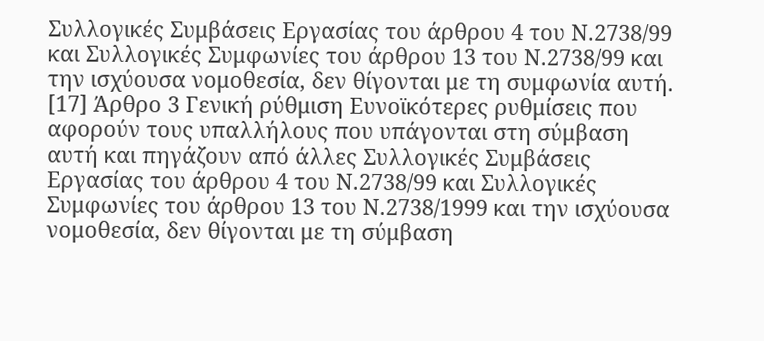Συλλογικές Συμβάσεις Εργασίας του άρθρου 4 του Ν.2738/99 και Συλλογικές Συμφωνίες του άρθρου 13 του Ν.2738/99 και την ισχύουσα νομοθεσία, δεν θίγονται με τη συμφωνία αυτή.
[17] Άρθρο 3 Γενική ρύθμιση Ευνοϊκότερες ρυθμίσεις που αφορούν τους υπαλλήλους που υπάγονται στη σύμβαση αυτή και πηγάζουν από άλλες Συλλογικές Συμβάσεις Εργασίας του άρθρου 4 του Ν.2738/99 και Συλλογικές Συμφωνίες του άρθρου 13 του Ν.2738/1999 και την ισχύουσα νομοθεσία, δεν θίγονται με τη σύμβαση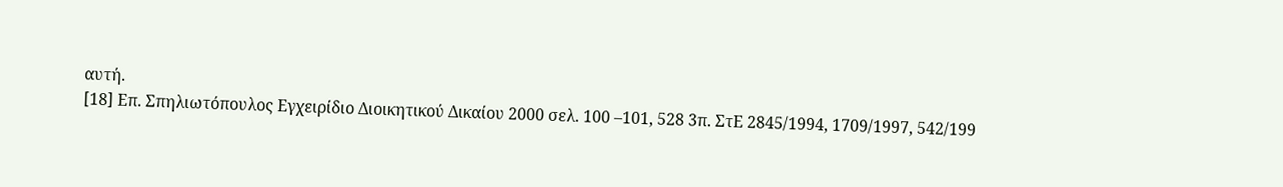αυτή.
[18] Επ. Σπηλιωτόπουλος Εγχειρίδιο Διοικητικού Δικαίου 2000 σελ. 100 –101, 528 3π. ΣτΕ 2845/1994, 1709/1997, 542/199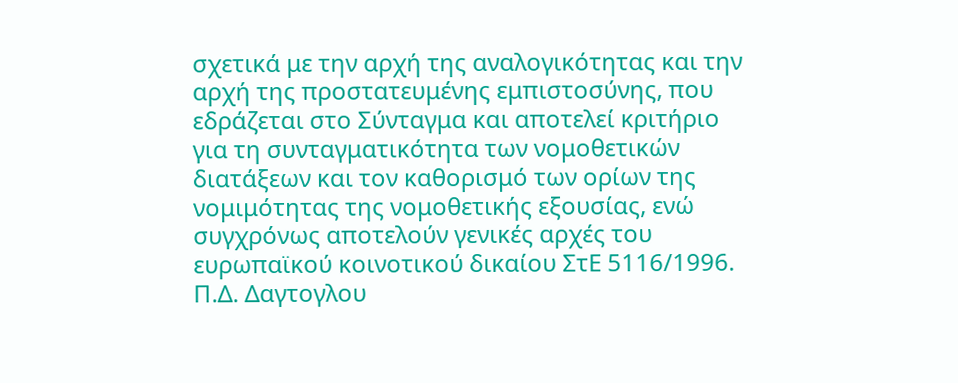σχετικά με την αρχή της αναλογικότητας και την αρχή της προστατευμένης εμπιστοσύνης, που εδράζεται στο Σύνταγμα και αποτελεί κριτήριο για τη συνταγματικότητα των νομοθετικών διατάξεων και τον καθορισμό των ορίων της νομιμότητας της νομοθετικής εξουσίας, ενώ συγχρόνως αποτελούν γενικές αρχές του ευρωπαϊκού κοινοτικού δικαίου ΣτΕ 5116/1996.
Π.Δ. Δαγτογλου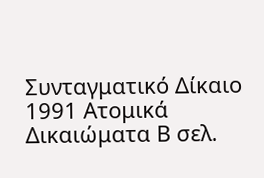Συνταγματικό Δίκαιο 1991 Ατομικά Δικαιώματα Β σελ.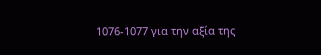1076-1077 για την αξία της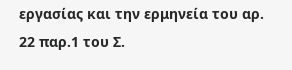εργασίας και την ερμηνεία του αρ. 22 παρ.1 του Σ.